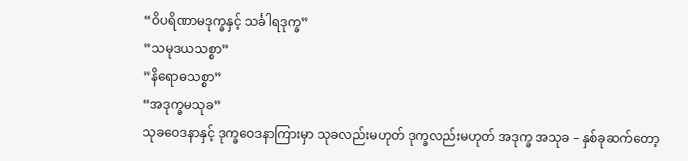“ဝိပရိဏာမဒုက္ခနှင့် သင်္ခါရဒုက္ခ”
”သမုဒယသစ္စာ”
”နိရောဓသစ္စာ”
“အဒုက္ခမသုခ”
သုခဝေဒနာနှင့် ဒုက္ခဝေဒနာကြားမှာ သုခလည်းမဟုတ် ဒုက္ခလည်းမဟုတ် အဒုက္ခ အသုခ – နှစ်ခုဆက်တော့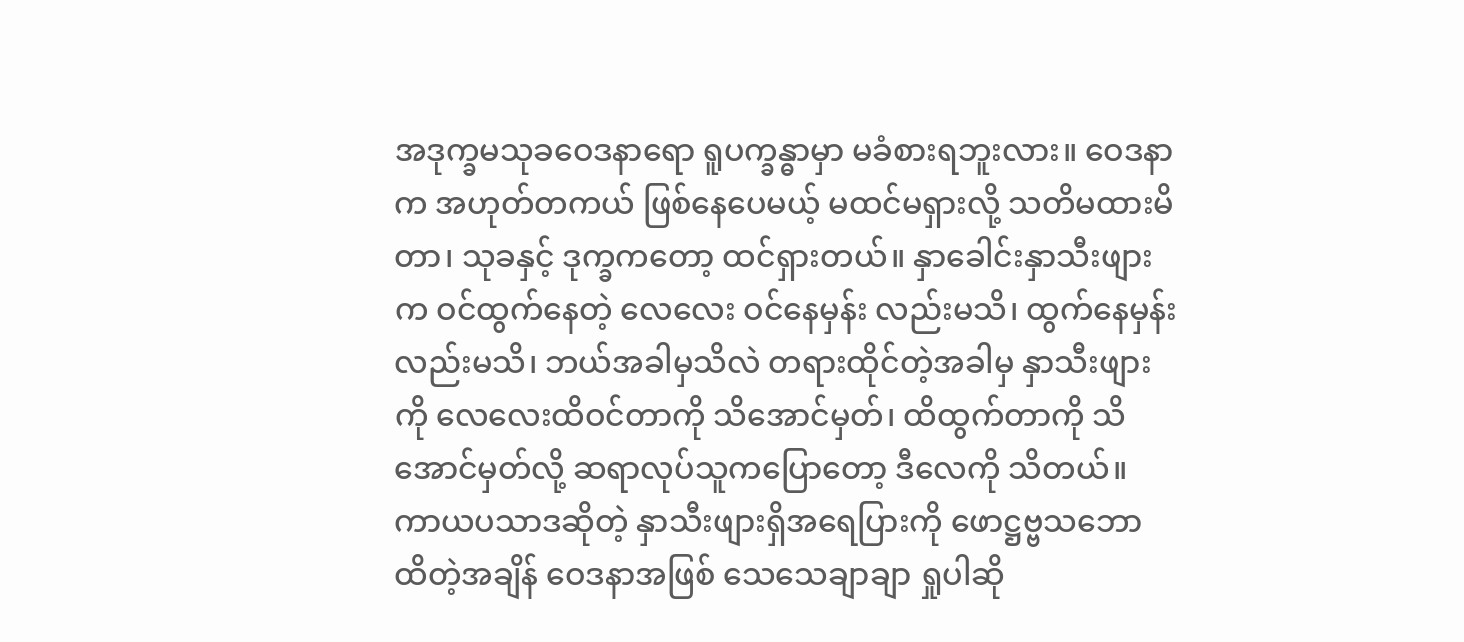အဒုက္ခမသုခဝေဒနာရော ရူပက္ခန္ဓာမှာ မခံစားရဘူးလား။ ဝေဒနာက အဟုတ်တကယ် ဖြစ်နေပေမယ့် မထင်မရှားလို့ သတိမထားမိတာ၊ သုခနှင့် ဒုက္ခကတော့ ထင်ရှားတယ်။ နှာခေါင်းနှာသီးဖျားက ဝင်ထွက်နေတဲ့ လေလေး ဝင်နေမှန်း လည်းမသိ၊ ထွက်နေမှန်းလည်းမသိ၊ ဘယ်အခါမှသိလဲ တရားထိုင်တဲ့အခါမှ နှာသီးဖျားကို လေလေးထိဝင်တာကို သိအောင်မှတ်၊ ထိထွက်တာကို သိအောင်မှတ်လို့ ဆရာလုပ်သူကပြောတော့ ဒီလေကို သိတယ်။ ကာယပသာဒဆိုတဲ့ နှာသီးဖျားရှိအရေပြားကို ဖောဋ္ဌဗ္ဗသဘော ထိတဲ့အချိန် ဝေဒနာအဖြစ် သေသေချာချာ ရှုပါဆို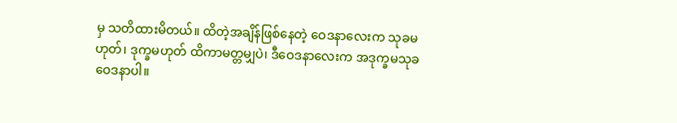မှ သတိထားမိတယ်။ ထိတဲ့အချိန်ဖြစ်နေတဲ့ ဝေဒနာလေးက သုခမဟုတ်၊ ဒုက္ခမဟုတ် ထိကာမတ္တမျှပဲ၊ ဒီဝေဒနာလေးက အဒုက္ခမသုခဝေဒနာပါ။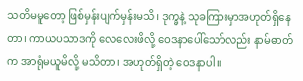သတိမမူတော့ ဖြစ်မှန်းပျက်မှန်းမသိ၊ ဒုက္ခနဲ့ သုခကြားမှာအဟုတ်ရှိနေတာ၊ ကာယပသာဒကို လေလေးဖိလို့ ဝေဒနာပေါ်သော်လည်း နာမ်ဓာတ်က အာရုံမယူမိလို့ မသိတာ၊ အဟုတ်ရှိတဲ့ ဝေဒနာပါ။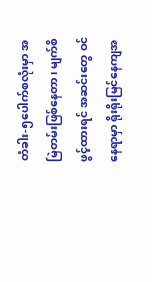တံခါး-၅ပေါက်စလုံးမှာ အမြဲတမ်းဖြစ်နေတာ၊ မျက်စိဖွင့်ထားရင် အဆင်းတွေ ဝင်နေရာမှာ ရိုးရိုးမြင်နေကျအ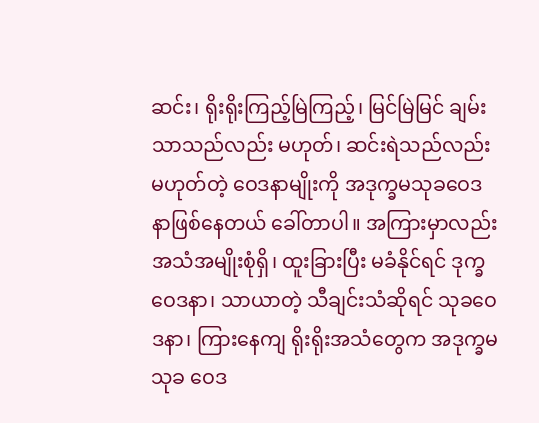ဆင်း၊ ရိုးရိုးကြည့်မြဲကြည့်၊ မြင်မြဲမြင် ချမ်းသာသည်လည်း မဟုတ်၊ ဆင်းရဲသည်လည်းမဟုတ်တဲ့ ဝေဒနာမျိုးကို အဒုက္ခမသုခဝေဒနာဖြစ်နေတယ် ခေါ်တာပါ။ အကြားမှာလည်း အသံအမျိုးစုံရှိ၊ ထူးခြားပြီး မခံနိုင်ရင် ဒုက္ခဝေဒနာ၊ သာယာတဲ့ သီချင်းသံဆိုရင် သုခဝေဒနာ၊ ကြားနေကျ ရိုးရိုးအသံတွေက အဒုက္ခမသုခ ဝေဒ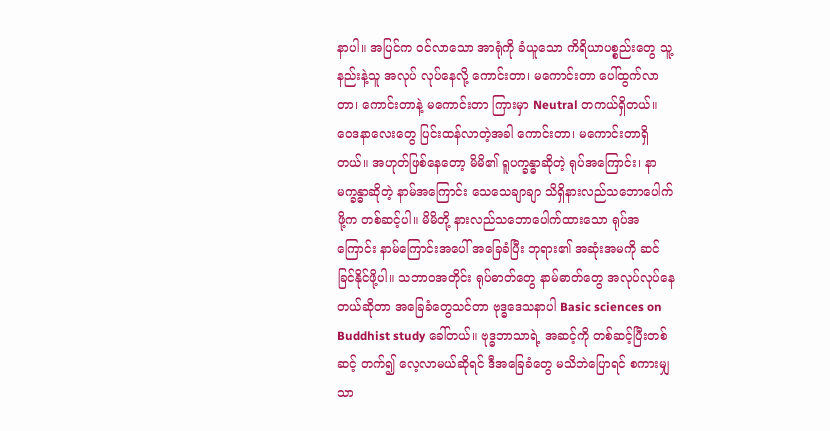နာပါ။ အပြင်က ဝင်လာသော အာရုံကို ခံယူသော ကိရိယာပစ္စည်းတွေ သူ့နည်းနဲ့သူ အလုပ် လုပ်နေလို့ ကောင်းတာ၊ မကောင်းတာ ပေါ်ထွက်လာတာ၊ ကောင်းတာနဲ့ မကောင်းတာ ကြားမှာ Neutral တကယ်ရှိတယ်။
ဝေဒနာလေးတွေ ပြင်းထန်လာတဲ့အခါ ကောင်းတာ၊ မကောင်းတာရှိတယ်။ အဟုတ်ဖြစ်နေတော့ မိမိ၏ ရူပက္ခန္ဓာဆိုတဲ့ ရုပ်အကြောင်း၊ နာမက္ခန္ဓာဆိုတဲ့ နာမ်အကြောင်း သေသေချာချာ သိရှိနားလည်သဘောပေါက်ဖို့က တစ်ဆင့်ပါ။ မိမိတို့ နားလည်သဘောပေါက်ထားသော ရုပ်အကြောင်း နာမ်ကြောင်းအပေါ် အခြေခံပြီး ဘုရား၏ အဆုံးအမကို ဆင်ခြင်နိုင်ဖို့ပါ။ သဘာဝအတိုင်း ရုပ်ဓာတ်တွေ နာမ်ဓာတ်တွေ အလုပ်လုပ်နေတယ်ဆိုတာ အခြေခံတွေသင်တာ ဗုဒ္ဓဒေသနာပါ Basic sciences on Buddhist study ခေါ်တယ်။ ဗုဒ္ဓဘာသာရဲ့ အဆင့်ကို တစ်ဆင့်ပြီးတစ်ဆင့် တက်၍ လေ့လာမယ်ဆိုရင် ဒီအခြေခံတွေ မသိဘဲပြောရင် စကားမျှသာ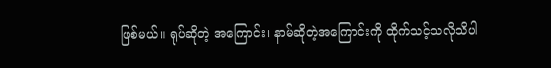ဖြစ်မယ်။ ရုပ်ဆိုတဲ့ အကြောင်း၊ နာမ်ဆိုတဲ့အကြောင်းကို ထိုက်သင့်သလိုသိပါ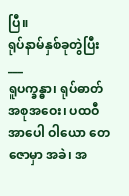ပြီ။
ရုပ်နာမ်နှစ်ခုတွဲပြီး___
ရူပက္ခန္ဓာ၊ ရုပ်ဓာတ်အစုအဝေး၊ ပထဝီအာပေါ ဝါယော တေဇောမှာ အခဲ၊ အ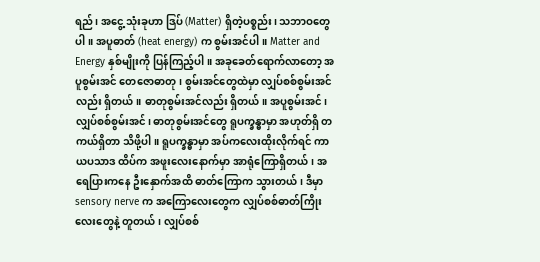ရည်၊ အငွေ့ သုံးခုဟာ ဒြပ် (Matter) ရှိတဲ့ပစ္စည်း၊ သဘာဝတွေပါ။ အပူဓာတ် (heat energy) က စွမ်းအင်ပါ။ Matter and Energy နှစ်မျိုးကို ပြန်ကြည့်ပါ။ အခုခေတ်ရောက်လာတော့ အပူစွမ်းအင် တေဇောဓာတု၊ စွမ်းအင်တွေထဲမှာ လျှပ်စစ်စွမ်းအင်လည်း ရှိတယ်။ ဓာတုစွမ်းအင်လည်း ရှိတယ်။ အပူစွမ်းအင်၊ လျှပ်စစ်စွမ်းအင်၊ ဓာတုစွမ်းအင်တွေ ရူပက္ခန္ဓာမှာ အဟုတ်ရှိ တကယ်ရှိတာ သိဖို့ပါ။ ရူပက္ခန္ဓာမှာ အပ်ကလေးထိုးလိုက်ရင် ကာယပသာဒ ထိပ်က အဖူးလေးနောက်မှာ အာရုံကြောရှိတယ်၊ အရေပြားကနေ ဦးနှောက်အထိ ဓာတ်ကြောက သွားတယ်၊ ဒီမှာ sensory nerve က အကြောလေးတွေက လျှပ်စစ်ဓာတ်ကြိုး လေးတွေနဲ့ တူတယ်၊ လျှပ်စစ်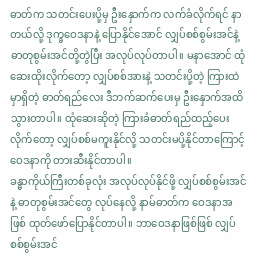ဓာတ်က သတင်းပေးပို့မှ ဦးနှောက်က လက်ခံလိုက်ရင် နာတယ်လို့ ဒုက္ခဝေဒနာနဲ့ ပြောနိုင်အောင် လျှပ်စစ်စွမ်းအင်နဲ့ ဓာတုစွမ်းအင်တို့တွဲပြီး အလုပ်လုပ်တာပါ။ မနာအောင် ထုံဆေးထိုးလိုက်တော့ လျှပ်စစ်အားနဲ့ သတင်းပို့တဲ့ ကြားထဲမှာရှိတဲ့ ဓာတ်ရည်လေး ဒီဘက်ဆက်ပေးမှ ဦးနှောက်အထိ သွားတာပါ။ ထုံဆေးဆိုတဲ့ ကြားခံဓာတ်ရည်ထည့်ပေးလိုက်တော့ လျှပ်စစ်မကူးနိုင်လို့ သတင်းမပို့နိုင်တာကြောင့် ဝေဒနာကို တားဆီးနိုင်တာပါ။
ခန္ဓာကိုယ်ကြီးတစ်ခုလုံး အလုပ်လုပ်နိုင်ဖို့ လျှပ်စစ်စွမ်းအင်နဲ့ ဓာတုစွမ်းအင်တွေ လုပ်နေလို့ နာမ်ဓာတ်က ဝေဒနာအဖြစ် ထုတ်ဖော်ပြောနိုင်တာပါ။ ဘာဝေဒနာဖြစ်ဖြစ် လျှပ်စစ်စွမ်းအင်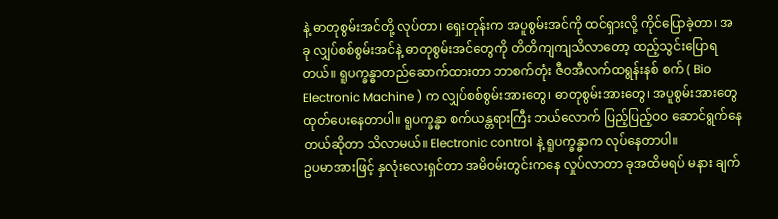နဲ့ ဓာတုစွမ်းအင်တို့ လုပ်တာ၊ ရှေးတုန်းက အပူစွမ်းအင်ကို ထင်ရှားလို့ ကိုင်ပြောခဲ့တာ၊ အခု လျှပ်စစ်စွမ်းအင်နဲ့ ဓာတုစွမ်းအင်တွေကို တိတိကျကျသိလာတော့ ထည့်သွင်းပြောရတယ်။ ရူပက္ခန္ဓာတည်ဆောက်ထားတာ ဘာစက်တုံး ဇီဝအီလက်ထရွန်းနစ် စက် ( Bio Electronic Machine ) က လျှပ်စစ်စွမ်းအားတွေ၊ ဓာတုစွမ်းအားတွေ၊ အပူစွမ်းအားတွေ ထုတ်ပေးနေတာပါ။ ရူပက္ခန္ဓာ စက်ယန္တရားကြီး ဘယ်လောက် ပြည့်ပြည့်ဝဝ ဆောင်ရွက်နေတယ်ဆိုတာ သိလာမယ်။ Electronic control နဲ့ ရူပက္ခန္ဓာက လုပ်နေတာပါ။
ဥပမာအားဖြင့် နှလုံးလေးရှင်တာ အမိဝမ်းတွင်းကနေ လှုပ်လာတာ ခုအထိမရပ် မနား ချက်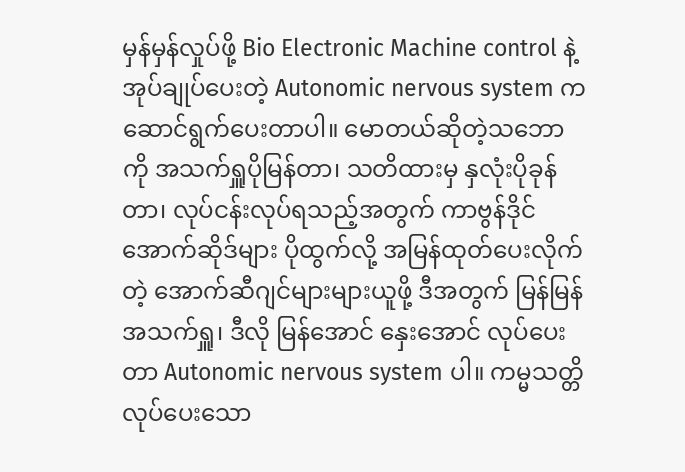မှန်မှန်လှုပ်ဖို့ Bio Electronic Machine control နဲ့အုပ်ချုပ်ပေးတဲ့ Autonomic nervous system က ဆောင်ရွက်ပေးတာပါ။ မောတယ်ဆိုတဲ့သဘောကို အသက်ရှူပိုမြန်တာ၊ သတိထားမှ နှလုံးပိုခုန်တာ၊ လုပ်ငန်းလုပ်ရသည့်အတွက် ကာဗွန်ဒိုင်အောက်ဆိုဒ်များ ပိုထွက်လို့ အမြန်ထုတ်ပေးလိုက်တဲ့ အောက်ဆီဂျင်များများယူဖို့ ဒီအတွက် မြန်မြန်အသက်ရှူ၊ ဒီလို မြန်အောင် နှေးအောင် လုပ်ပေးတာ Autonomic nervous system ပါ။ ကမ္မသတ္တိ လုပ်ပေးသော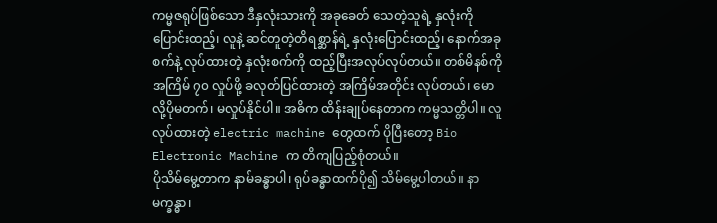ကမ္မဇရုပ်ဖြစ်သော ဒီနှလုံးသားကို အခုခေတ် သေတဲ့သူရဲ့ နှလုံးကို ပြောင်းထည့်၊ လူနဲ့ ဆင်တူတဲ့တိရစ္ဆာန်ရဲ့ နှလုံးပြောင်းထည့်၊ နောက်အခုစက်နဲ့ လုပ်ထားတဲ့ နှလုံးစက်ကို ထည့်ပြီးအလုပ်လုပ်တယ်။ တစ်မိနစ်ကို အကြိမ် ၇၀ လှုပ်ဖို့ ခလုတ်ပြင်ထားတဲ့ အကြိမ်အတိုင်း လုပ်တယ်၊ မောလို့ပိုမတက်၊ မလှုပ်နိုင်ပါ။ အဓိက ထိန်းချုပ်နေတာက ကမ္မသတ္တိပါ။ လူလုပ်ထားတဲ့ electric machine တွေထက် ပိုပြီးတော့ Bio Electronic Machine က တိကျပြည့်စုံတယ်။
ပိုသိမ်မွေ့တာက နာမ်ခန္ဓာပါ၊ ရုပ်ခန္ဓာထက်ပို၍ သိမ်မွေ့ပါတယ်။ နာမက္ခန္ဓာ၊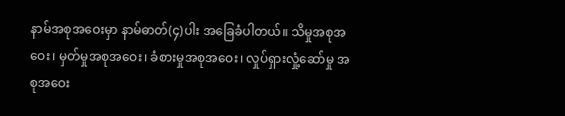နာမ်အစုအဝေးမှာ နာမ်ဓာတ်(၄)ပါး အခြေခံပါတယ်။ သိမှုအစုအဝေး၊ မှတ်မှုအစုအဝေး၊ ခံစားမှုအစုအဝေး၊ လှုပ်ရှားလှုံ့ဆော်မှု အစုအဝေး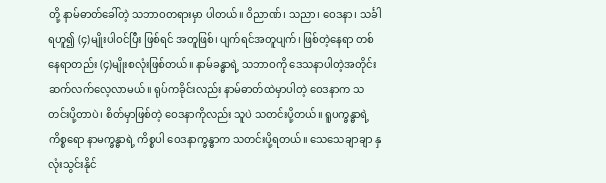တို့ နာမ်ဓာတ်ခေါ်တဲ့ သဘာဝတရားမှာ ပါတယ်။ ဝိညာဏ်၊ သညာ၊ ဝေဒနာ၊ သင်္ခါရဟူ၍ (၄)မျိုးပါဝင်ပြီး ဖြစ်ရင် အတူဖြစ်၊ ပျက်ရင်အတူပျက်၊ ဖြစ်တဲ့နေရာ တစ်နေရာတည်း (၄)မျိုးစလုံးဖြစ်တယ်။ နာမ်ခန္ဓာရဲ့ သဘာဝကို ဒေသနာပါတဲ့အတိုင်း ဆက်လက်လေ့လာမယ်။ ရုပ်ကခိုင်းလည်း နာမ်ဓာတ်ထဲမှာပါတဲ့ ဝေဒနာက သတင်းပို့တာပဲ၊ စိတ်မှာဖြစ်တဲ့ ဝေဒနာကိုလည်း သူပဲ သတင်းပို့တယ်။ ရူပက္ခန္ဓာရဲ့ကိစ္စရော နာမက္ခန္ဓာရဲ့ ကိစ္စပါ ဝေဒနာက္ခန္ဓာက သတင်းပို့ရတယ်။ သေသေချာချာ နှလုံးသွင်းနိုင်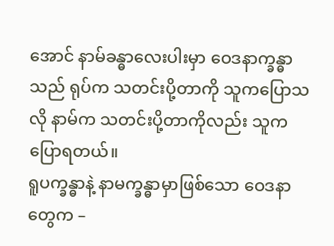အောင် နာမ်ခန္ဓာလေးပါးမှာ ဝေဒနာက္ခန္ဓာသည် ရုပ်က သတင်းပို့တာကို သူကပြောသလို နာမ်က သတင်းပို့တာကိုလည်း သူကပြောရတယ်။
ရူပက္ခန္ဓာနဲ့ နာမက္ခန္ဓာမှာဖြစ်သော ဝေဒနာတွေက –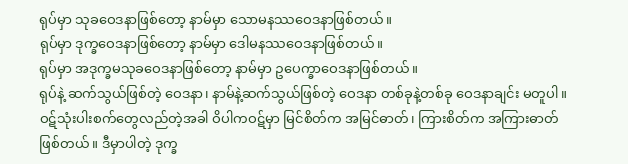ရုပ်မှာ သုခဝေဒနာဖြစ်တော့ နာမ်မှာ သောမနဿဝေဒနာဖြစ်တယ်။
ရုပ်မှာ ဒုက္ခဝေဒနာဖြစ်တော့ နာမ်မှာ ဒေါမနဿဝေဒနာဖြစ်တယ်။
ရုပ်မှာ အဒုက္ခမသုခဝေဒနာဖြစ်တော့ နာမ်မှာ ဥပေက္ခာဝေဒနာဖြစ်တယ်။
ရုပ်နဲ့ ဆက်သွယ်ဖြစ်တဲ့ ဝေဒနာ၊ နာမ်နဲ့ဆက်သွယ်ဖြစ်တဲ့ ဝေဒနာ တစ်ခုနဲ့တစ်ခု ဝေဒနာချင်း မတူပါ။
ဝဋ်သုံးပါးစက်တွေလည်တဲ့အခါ ဝိပါကဝဋ်မှာ မြင်စိတ်က အမြင်ဓာတ်၊ ကြားစိတ်က အကြားဓာတ်ဖြစ်တယ်။ ဒီမှာပါတဲ့ ဒုက္ခ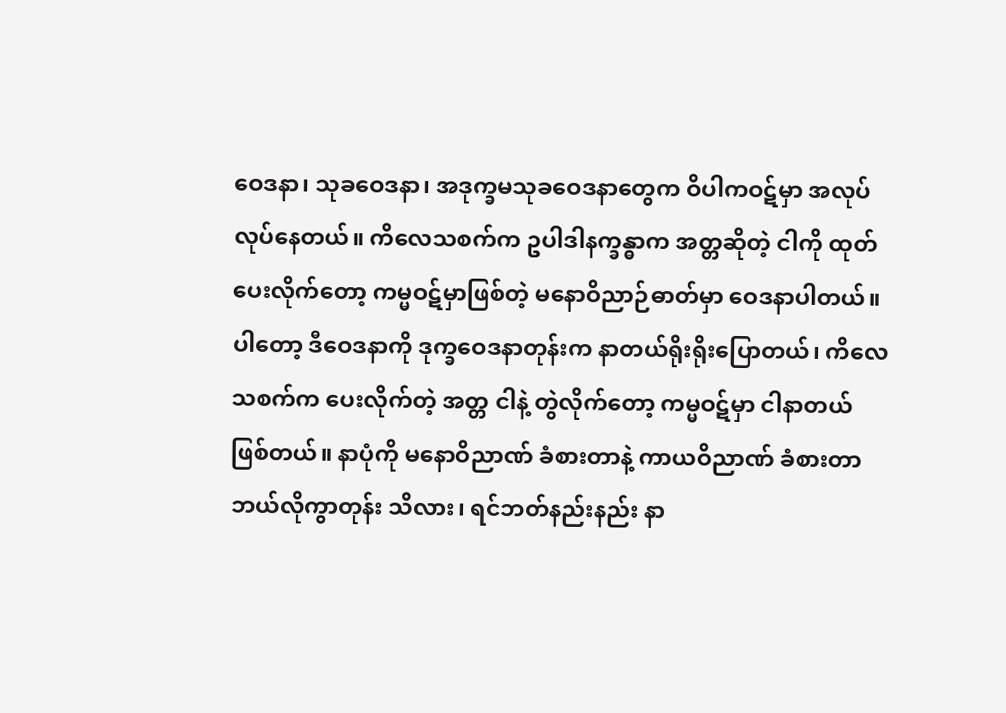ဝေဒနာ၊ သုခဝေဒနာ၊ အဒုက္ခမသုခဝေဒနာတွေက ဝိပါကဝဋ်မှာ အလုပ်လုပ်နေတယ်။ ကိလေသစက်က ဥပါဒါနက္ခန္ဓာက အတ္တဆိုတဲ့ ငါကို ထုတ်ပေးလိုက်တော့ ကမ္မဝဋ်မှာဖြစ်တဲ့ မနောဝိညာဉ်ဓာတ်မှာ ဝေဒနာပါတယ်။ ပါတော့ ဒီဝေဒနာကို ဒုက္ခဝေဒနာတုန်းက နာတယ်ရိုးရိုးပြောတယ်၊ ကိလေသစက်က ပေးလိုက်တဲ့ အတ္တ ငါနဲ့ တွဲလိုက်တော့ ကမ္မဝဋ်မှာ ငါနာတယ် ဖြစ်တယ်။ နာပုံကို မနောဝိညာဏ် ခံစားတာနဲ့ ကာယဝိညာဏ် ခံစားတာ ဘယ်လိုကွာတုန်း သိလား၊ ရင်ဘတ်နည်းနည်း နာ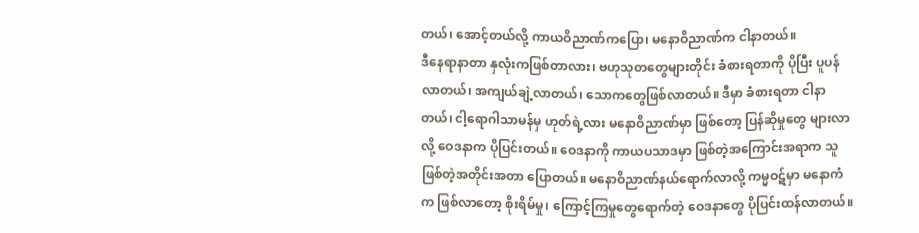တယ်၊ အောင့်တယ်လို့ ကာယဝိညာဏ်ကပြော၊ မနောဝိညာဏ်က ငါနာတယ်။
ဒီနေရာနာတာ နှလုံးကဖြစ်တာလား၊ ဗဟုသုတတွေများတိုင်း ခံစားရတာကို ပိုပြီး ပူပန်လာတယ်၊ အကျယ်ချဲ့လာတယ်၊ သောကတွေဖြစ်လာတယ်။ ဒီမှာ ခံစားရတာ ငါနာတယ်၊ ငါ့ရောဂါသာမန်မှ ဟုတ်ရဲ့လား မနောဝိညာဏ်မှာ ဖြစ်တော့ ပြန်ဆိုမှုတွေ များလာလို့ ဝေဒနာက ပိုပြင်းတယ်။ ဝေဒနာကို ကာယပသာဒမှာ ဖြစ်တဲ့အကြောင်းအရာက သူဖြစ်တဲ့အတိုင်းအတာ ပြောတယ်။ မနောဝိညာဏ်နယ်ရောက်လာလို့ ကမ္မဝဋ်မှာ မနောကံက ဖြစ်လာတော့ စိုးရိမ်မှု၊ ကြောင့်ကြမှုတွေရောက်တဲ့ ဝေဒနာတွေ ပိုပြင်းထန်လာတယ်။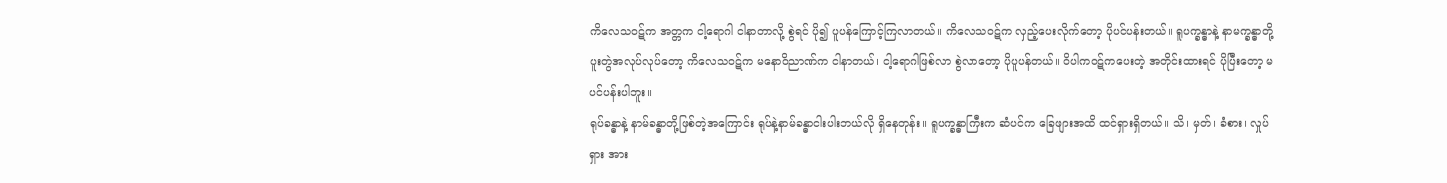ကိလေသဝဋ်က အတ္တက ငါ့ရောဂါ ငါနာတာလို့ စွဲရင် ပို၍ ပူပန်ကြောင့်ကြလာတယ်။ ကိလေသဝဋ်က လှည့်ပေးလိုက်တော့ ပိုပင်ပန်းတယ်။ ရူပက္ခန္ဓာနဲ့ နာမက္ခန္ဓာတို့ ပူးတွဲအလုပ်လုပ်တော့ ကိလေသဝဋ်က မနောဝိညာဏ်က ငါနာတယ်၊ ငါ့ရောဂါဖြစ်လာ စွဲလာတော့ ပိုပူပန်တယ်။ ဝိပါကဝဋ်ကပေးတဲ့ အတိုင်းထားရင် ပိုပြီးတော့ မပင်ပန်းပါဘူး။
ရုပ်ခန္ဓာနဲ့ နာမ်ခန္ဓာတို့ဖြစ်တဲ့အကြောင်း ရုပ်နဲ့နာမ်ခန္ဓာငါးပါးဘယ်လို ရှိနေတုန်း။ ရူပက္ခန္ဓာကြီးက ဆံပင်က ခြေဖျားအထိ ထင်ရှားရှိတယ်။ သိ၊ မှတ်၊ ခံစား၊ လှုပ်ရှား အား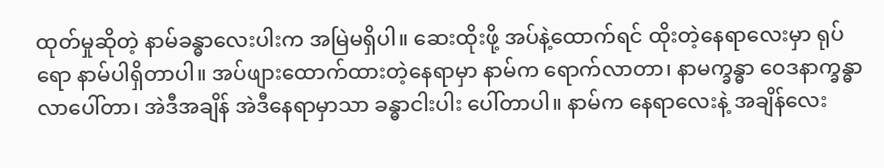ထုတ်မှုဆိုတဲ့ နာမ်ခန္ဓာလေးပါးက အမြဲမရှိပါ။ ဆေးထိုးဖို့ အပ်နဲ့ထောက်ရင် ထိုးတဲ့နေရာလေးမှာ ရုပ်ရော နာမ်ပါရှိတာပါ။ အပ်ဖျားထောက်ထားတဲ့နေရာမှာ နာမ်က ရောက်လာတာ၊ နာမက္ခန္ဓာ ဝေဒနာက္ခန္ဓာလာပေါ်တာ၊ အဲဒီအချိန် အဲဒီနေရာမှာသာ ခန္ဓာငါးပါး ပေါ်တာပါ။ နာမ်က နေရာလေးနဲ့ အချိန်လေး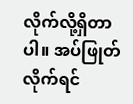လိုက်လို့ရှိတာပါ။ အပ်ဖြုတ်လိုက်ရင်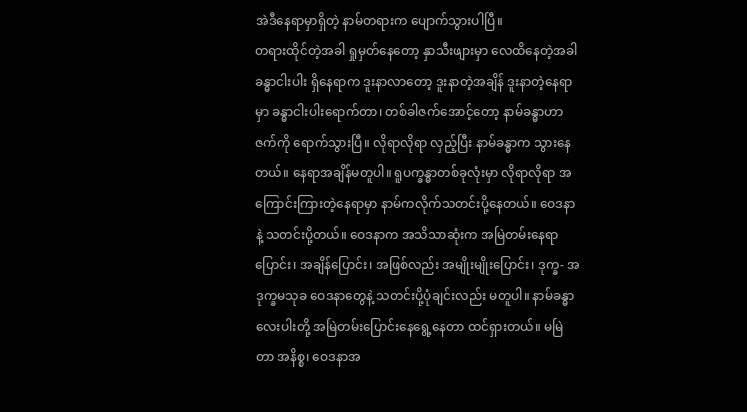အဲဒီနေရာမှာရှိတဲ့ နာမ်တရားက ပျောက်သွားပါပြီ။
တရားထိုင်တဲ့အခါ ရှုမှတ်နေတော့ နှာသီးဖျားမှာ လေထိနေတဲ့အခါ ခန္ဓာငါးပါး ရှိနေရာက ဒူးနာလာတော့ ဒူးနာတဲ့အချိန် ဒူးနာတဲ့နေရာမှာ ခန္ဓာငါးပါးရောက်တာ၊ တစ်ခါဇက်အောင့်တော့ နာမ်ခန္ဓာဟာ ဇက်ကို ရောက်သွားပြီ။ လိုရာလိုရာ လှည့်ပြီး နာမ်ခန္ဓာက သွားနေတယ်။ နေရာအချိန်မတူပါ။ ရူပက္ခန္ဓာတစ်ခုလုံးမှာ လိုရာလိုရာ အကြောင်းကြားတဲ့နေရာမှာ နာမ်ကလိုက်သတင်းပို့နေတယ်။ ဝေဒနာနဲ့ သတင်းပို့တယ်။ ဝေဒနာက အသိသာဆုံးက အမြဲတမ်းနေရာပြောင်း၊ အချိန်ပြောင်း၊ အဖြစ်လည်း အမျိုးမျိုးပြောင်း၊ ဒုက္ခ- အဒုက္ခမသုခ ဝေဒနာတွေနဲ့ သတင်းပို့ပုံချင်းလည်း မတူပါ။ နာမ်ခန္ဓာလေးပါးတို့ အမြဲတမ်းပြောင်းနေရွေ့နေတာ ထင်ရှားတယ်။ မမြဲတာ အနိစ္စ၊ ဝေဒနာအ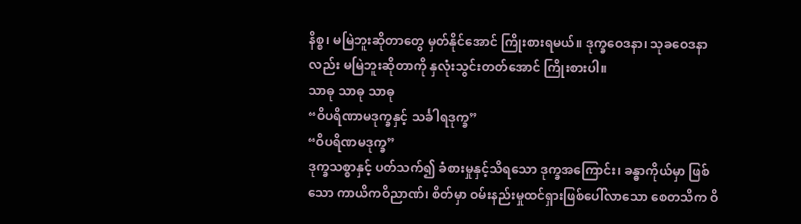နိစ္စ၊ မမြဲဘူးဆိုတာတွေ မှတ်နိုင်အောင် ကြိုးစားရမယ်။ ဒုက္ခဝေဒနာ၊ သုခဝေဒနာလည်း မမြဲဘူးဆိုတာကို နှလုံးသွင်းတတ်အောင် ကြိုးစားပါ။
သာဓု သာဓု သာဓု
“ဝိပရိဏာမဒုက္ခနှင့် သင်္ခါရဒုက္ခ”
“ဝိပရိဏမဒုက္ခ”
ဒုက္ခသစ္စာနှင့် ပတ်သက်၍ ခံစားမှုနှင့်သိရသော ဒုက္ခအကြောင်း၊ ခန္ဓာကိုယ်မှာ ဖြစ်သော ကာယိကဝိညာဏ်၊ စိတ်မှာ ဝမ်းနည်းမှုထင်ရှားဖြစ်ပေါ်လာသော စေတသိက ဝိ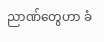ညာဏ်တွေဟာ ခံ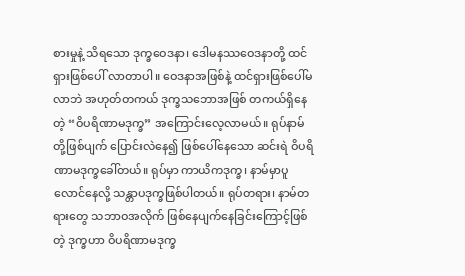စားမှုနဲ့ သိရသော ဒုက္ခဝေဒနာ၊ ဒေါမနဿဝေဒနာတို့ ထင်ရှားဖြစ်ပေါ် လာတာပါ။ ဝေဒနာအဖြစ်နဲ့ ထင်ရှားဖြစ်ပေါ်မလာဘဲ အဟုတ်တကယ် ဒုက္ခသဘောအဖြစ် တကယ်ရှိနေတဲ့ “ဝိပရိဏာမဒုက္ခ” အကြောင်းလေ့လာမယ်။ ရုပ်နာမ်တို့ဖြစ်ပျက် ပြောင်းလဲနေ၍ ဖြစ်ပေါ်နေသော ဆင်းရဲ ဝိပရိဏာမဒုက္ခခေါ်တယ်။ ရုပ်မှာ ကာယိကဒုက္ခ၊ နာမ်မှာပူလောင်နေလို့ သန္တာပဒုက္ခဖြစ်ပါတယ်။ ရုပ်တရား၊ နာမ်တရားတွေ သဘာဝအလိုက် ဖြစ်နေပျက်နေခြင်းကြောင့်ဖြစ်တဲ့ ဒုက္ခဟာ ဝိပရိဏာမဒုက္ခ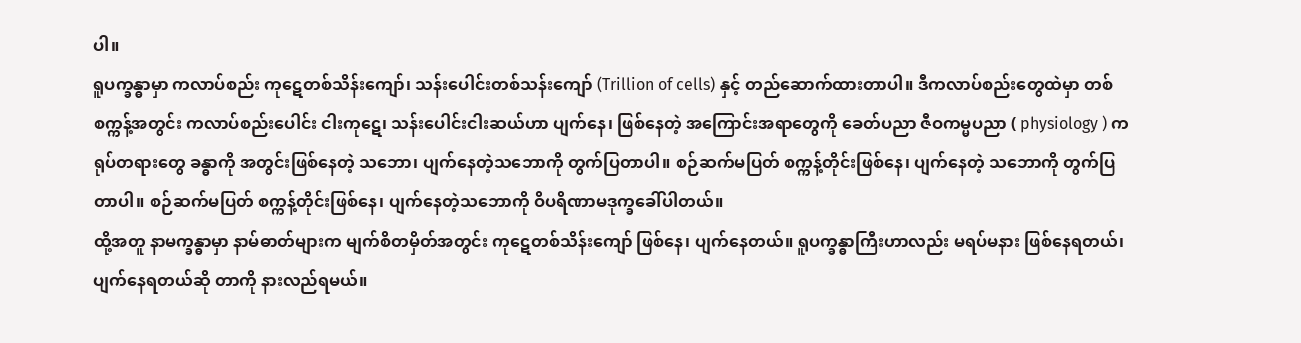ပါ။
ရူပက္ခန္ဓာမှာ ကလာပ်စည်း ကုဋေတစ်သိန်းကျော်၊ သန်းပေါင်းတစ်သန်းကျော် (Trillion of cells) နှင့် တည်ဆောက်ထားတာပါ။ ဒီကလာပ်စည်းတွေထဲမှာ တစ်စက္ကန့်အတွင်း ကလာပ်စည်းပေါင်း ငါးကုဋေ၊ သန်းပေါင်းငါးဆယ်ဟာ ပျက်နေ၊ ဖြစ်နေတဲ့ အကြောင်းအရာတွေကို ခေတ်ပညာ ဇီဝကမ္မပညာ ( physiology ) က ရုပ်တရားတွေ ခန္ဓာကို အတွင်းဖြစ်နေတဲ့ သဘော၊ ပျက်နေတဲ့သဘောကို တွက်ပြတာပါ။ စဉ်ဆက်မပြတ် စက္ကန့်တိုင်းဖြစ်နေ၊ ပျက်နေတဲ့ သဘောကို တွက်ပြတာပါ။ စဉ်ဆက်မပြတ် စက္ကန့်တိုင်းဖြစ်နေ၊ ပျက်နေတဲ့သဘောကို ဝိပရိဏာမဒုက္ခခေါ်ပါတယ်။
ထို့အတူ နာမက္ခန္ဓာမှာ နာမ်ဓာတ်များက မျက်စိတမှိတ်အတွင်း ကုဋေတစ်သိန်းကျော် ဖြစ်နေ၊ ပျက်နေတယ်။ ရူပက္ခန္ဓာကြီးဟာလည်း မရပ်မနား ဖြစ်နေရတယ်၊ ပျက်နေရတယ်ဆို တာကို နားလည်ရမယ်။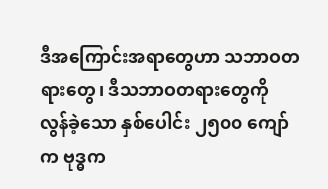ဒီအကြောင်းအရာတွေဟာ သဘာဝတရားတွေ၊ ဒီသဘာဝတရားတွေကို လွန်ခဲ့သော နှစ်ပေါင်း ၂၅၀၀ ကျော်က ဗုဒ္ဓက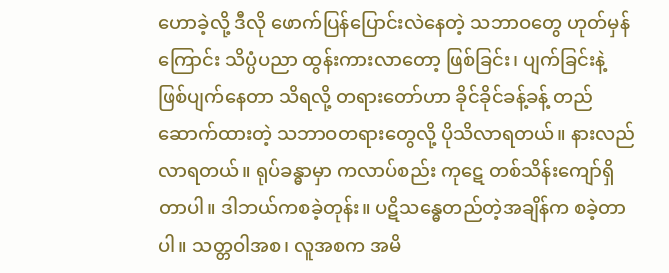ဟောခဲ့လို့ ဒီလို ဖောက်ပြန်ပြောင်းလဲနေတဲ့ သဘာဝတွေ ဟုတ်မှန်ကြောင်း သိပ္ပံပညာ ထွန်းကားလာတော့ ဖြစ်ခြင်း၊ ပျက်ခြင်းနဲ့ ဖြစ်ပျက်နေတာ သိရလို့ တရားတော်ဟာ ခိုင်ခိုင်ခန့်ခန့် တည်ဆောက်ထားတဲ့ သဘာဝတရားတွေလို့ ပိုသိလာရတယ်။ နားလည်လာရတယ်။ ရုပ်ခန္ဓာမှာ ကလာပ်စည်း ကုဋေ တစ်သိန်းကျော်ရှိတာပါ။ ဒါဘယ်ကစခဲ့တုန်း။ ပဋိသန္ဓေတည်တဲ့အချိန်က စခဲ့တာပါ။ သတ္တဝါအစ၊ လူအစက အမိ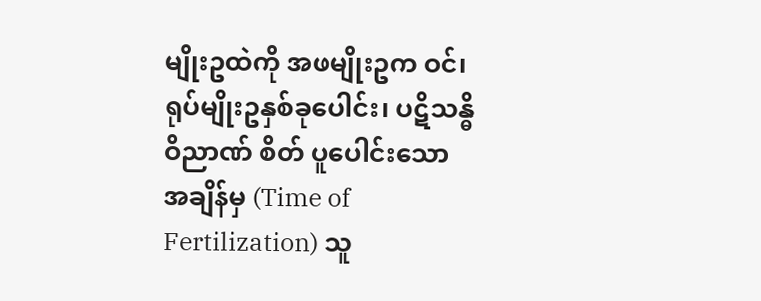မျိုးဥထဲကို အဖမျိုးဥက ဝင်၊ ရုပ်မျိုးဥနှစ်ခုပေါင်း၊ ပဋိသန္ဓိဝိညာဏ် စိတ် ပူပေါင်းသော အချိန်မှ (Time of Fertilization) သူ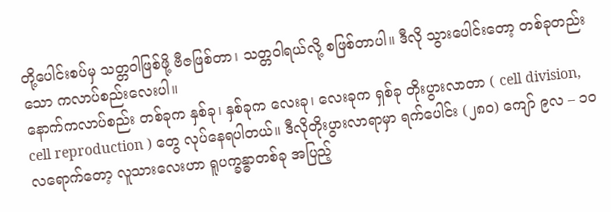တို့ပေါင်းစပ်မှ သတ္တဝါဖြစ်ဖို့ ဗီဇဖြစ်တာ၊ သတ္တဝါရယ်လို့ စဖြစ်တာပါ။ ဒီလို သွားပေါင်းတော့ တစ်ခုတည်းသော ကလာပ်စည်းလေးပါ။
နောက်ကလာပ်စည်း တစ်ခုက နှစ်ခု၊ နှစ်ခုက လေးခု၊ လေးခုက ရှစ်ခု တိုးပွားလာတာ ( cell division, cell reproduction ) တွေ လုပ်နေရပါတယ်။ ဒီလိုတိုးပွားလာရာမှာ ရက်ပေါင်း (၂၈၀) ကျော် ၉လ – ၁၀ လရောက်တော့ လူသားလေးဟာ ရူပက္ခန္ဓာတစ်ခု အပြည့်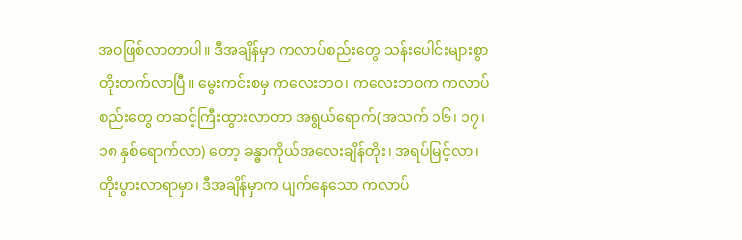အဝဖြစ်လာတာပါ။ ဒီအချိန်မှာ ကလာပ်စည်းတွေ သန်းပေါင်းများစွာ တိုးတက်လာပြီ။ မွေးကင်းစမှ ကလေးဘဝ၊ ကလေးဘဝက ကလာပ်စည်းတွေ တဆင့်ကြီးထွားလာတာ အရွယ်ရောက်(အသက် ၁၆၊ ၁၇၊ ၁၈ နှစ်ရောက်လာ) တော့ ခန္ဓာကိုယ်အလေးချိန်တိုး၊ အရပ်မြင့်လာ၊ တိုးပွားလာရာမှာ၊ ဒီအချိန်မှာက ပျက်နေသော ကလာပ်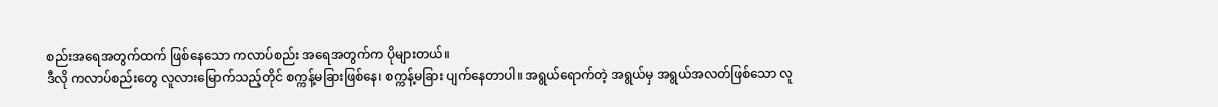စည်းအရေအတွက်ထက် ဖြစ်နေသော ကလာပ်စည်း အရေအတွက်က ပိုများတယ်။
ဒီလို ကလာပ်စည်းတွေ လူလားမြောက်သည့်တိုင် စက္ကန့်မခြားဖြစ်နေ၊ စက္ကန့်မခြား ပျက်နေတာပါ။ အရွယ်ရောက်တဲ့ အရွယ်မှ အရွယ်အလတ်ဖြစ်သော လူ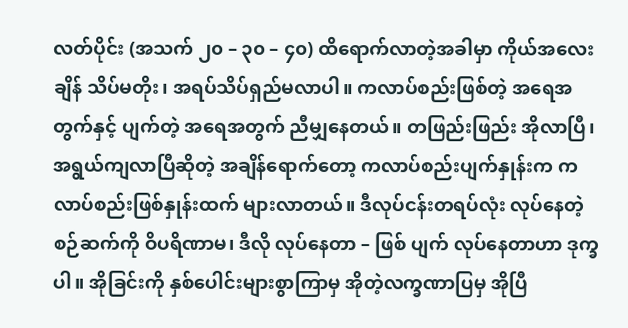လတ်ပိုင်း (အသက် ၂၀ – ၃၀ – ၄၀) ထိရောက်လာတဲ့အခါမှာ ကိုယ်အလေးချိန် သိပ်မတိုး၊ အရပ်သိပ်ရှည်မလာပါ။ ကလာပ်စည်းဖြစ်တဲ့ အရေအတွက်နှင့် ပျက်တဲ့ အရေအတွက် ညီမျှနေတယ်။ တဖြည်းဖြည်း အိုလာပြီ၊ အရွယ်ကျလာပြီဆိုတဲ့ အချိန်ရောက်တော့ ကလာပ်စည်းပျက်နှုန်းက ကလာပ်စည်းဖြစ်နှုန်းထက် များလာတယ်။ ဒီလုပ်ငန်းတရပ်လုံး လုပ်နေတဲ့စဉ်ဆက်ကို ဝိပရိဏာမ၊ ဒီလို လုပ်နေတာ – ဖြစ် ပျက် လုပ်နေတာဟာ ဒုက္ခပါ။ အိုခြင်းကို နှစ်ပေါင်းများစွာကြာမှ အိုတဲ့လက္ခဏာပြမှ အိုပြီ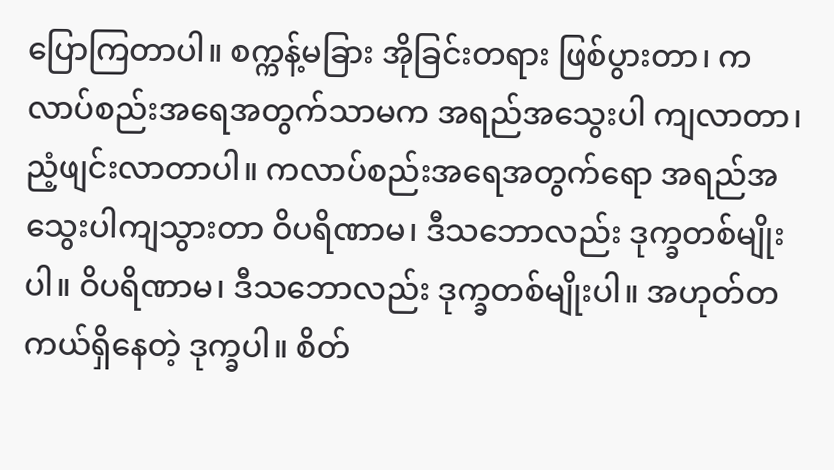ပြောကြတာပါ။ စက္ကန့်မခြား အိုခြင်းတရား ဖြစ်ပွားတာ၊ ကလာပ်စည်းအရေအတွက်သာမက အရည်အသွေးပါ ကျလာတာ၊ ညံ့ဖျင်းလာတာပါ။ ကလာပ်စည်းအရေအတွက်ရော အရည်အသွေးပါကျသွားတာ ဝိပရိဏာမ၊ ဒီသဘောလည်း ဒုက္ခတစ်မျိုးပါ။ ဝိပရိဏာမ၊ ဒီသဘောလည်း ဒုက္ခတစ်မျိုးပါ။ အဟုတ်တကယ်ရှိနေတဲ့ ဒုက္ခပါ။ စိတ်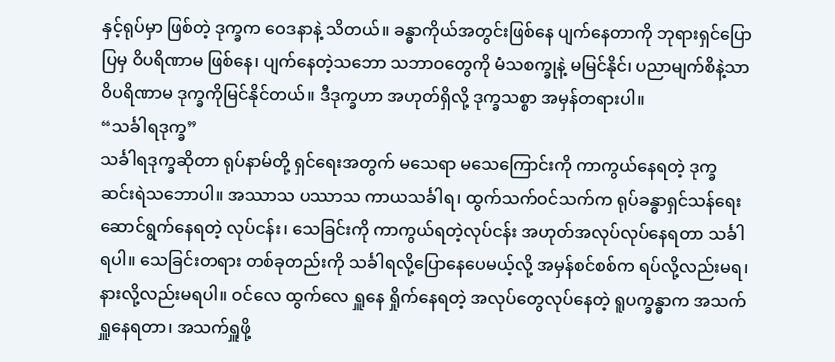နှင့်ရုပ်မှာ ဖြစ်တဲ့ ဒုက္ခက ဝေဒနာနဲ့ သိတယ်။ ခန္ဓာကိုယ်အတွင်းဖြစ်နေ ပျက်နေတာကို ဘုရားရှင်ပြောပြမှ ဝိပရိဏာမ ဖြစ်နေ၊ ပျက်နေတဲ့သဘော သဘာဝတွေကို မံသစက္ခုနဲ့ မမြင်နိုင်၊ ပညာမျက်စိနဲ့သာ ဝိပရိဏာမ ဒုက္ခကိုမြင်နိုင်တယ်။ ဒီဒုက္ခဟာ အဟုတ်ရှိလို့ ဒုက္ခသစ္စာ အမှန်တရားပါ။
“သင်္ခါရဒုက္ခ”
သင်္ခါရဒုက္ခဆိုတာ ရုပ်နာမ်တို့ ရှင်ရေးအတွက် မသေရာ မသေကြောင်းကို ကာကွယ်နေရတဲ့ ဒုက္ခ ဆင်းရဲသဘောပါ။ အဿာသ ပဿာသ ကာယသင်္ခါရ၊ ထွက်သက်ဝင်သက်က ရုပ်ခန္ဓာရှင်သန်ရေး ဆောင်ရွက်နေရတဲ့ လုပ်ငန်း၊ သေခြင်းကို ကာကွယ်ရတဲ့လုပ်ငန်း အဟုတ်အလုပ်လုပ်နေရတာ သင်္ခါရပါ။ သေခြင်းတရား တစ်ခုတည်းကို သင်္ခါရလို့ပြောနေပေမယ့်လို့ အမှန်စင်စစ်က ရပ်လို့လည်းမရ၊ နားလို့လည်းမရပါ။ ဝင်လေ ထွက်လေ ရှူနေ ရှိုက်နေရတဲ့ အလုပ်တွေလုပ်နေတဲ့ ရူပက္ခန္ဓာက အသက်ရှူနေရတာ၊ အသက်ရှူဖို့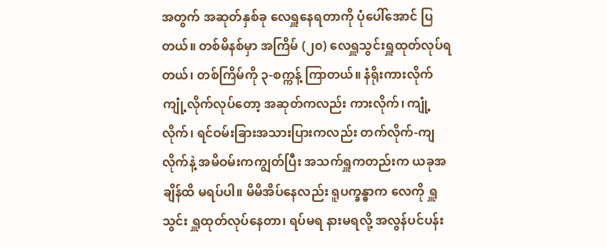အတွက် အဆုတ်နှစ်ခု လေရှူနေရတာကို ပုံပေါ်အောင် ပြတယ်။ တစ်မိနစ်မှာ အကြိမ် (၂၀) လေရှူသွင်းရှူထုတ်လုပ်ရတယ်၊ တစ်ကြိမ်ကို ၃-စက္ကန့် ကြာတယ်။ နံရိုးကားလိုက် ကျုံ့လိုက်လုပ်တော့ အဆုတ်ကလည်း ကားလိုက်၊ ကျုံ့လိုက်၊ ရင်ဝမ်းခြားအသားပြားကလည်း တက်လိုက်-ကျလိုက်နဲ့ အမိဝမ်းကကျွတ်ပြီး အသက်ရှူကတည်းက ယခုအချိန်ထိ မရပ်ပါ။ မိမိအိပ်နေလည်း ရူပက္ခန္ဓာက လေကို ရှူသွင်း ရှူထုတ်လုပ်နေတာ၊ ရပ်မရ နားမရလို့ အလွန်ပင်ပန်း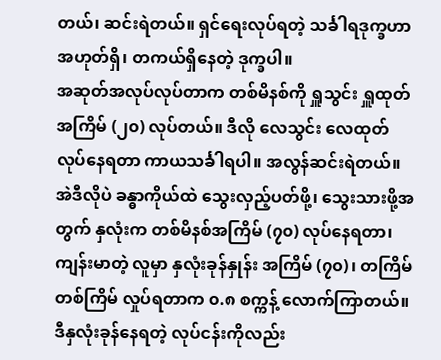တယ်၊ ဆင်းရဲတယ်။ ရှင်ရေးလုပ်ရတဲ့ သင်္ခါရဒုက္ခဟာ အဟုတ်ရှိ၊ တကယ်ရှိနေတဲ့ ဒုက္ခပါ။
အဆုတ်အလုပ်လုပ်တာက တစ်မိနစ်ကို ရှူသွင်း ရှူထုတ်အကြိမ် (၂၀) လုပ်တယ်။ ဒီလို လေသွင်း လေထုတ်လုပ်နေရတာ ကာယသင်္ခါရပါ။ အလွန်ဆင်းရဲတယ်။ အဲဒီလိုပဲ ခန္ဓာကိုယ်ထဲ သွေးလှည့်ပတ်ဖို့၊ သွေးသားဖို့အတွက် နှလုံးက တစ်မိနစ်အကြိမ် (၇၀) လုပ်နေရတာ၊ ကျန်းမာတဲ့ လူမှာ နှလုံးခုန်နှုန်း အကြိမ် (၇၀)၊ တကြိမ် တစ်ကြိမ် လှုပ်ရတာက ၀.၈ စက္ကန့် လောက်ကြာတယ်။ ဒီနှလုံးခုန်နေရတဲ့ လုပ်ငန်းကိုလည်း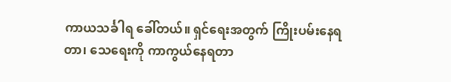ကာယသင်္ခါရ ခေါ်တယ်။ ရှင်ရေးအတွက် ကြိုးပမ်းနေရတာ၊ သေရေးကို ကာကွယ်နေရတာ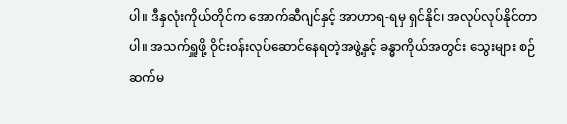ပါ။ ဒီနှလုံးကိုယ်တိုင်က အောက်ဆီဂျင်နှင့် အာဟာရ-ရမှ ရှင်နိုင်၊ အလုပ်လုပ်နိုင်တာပါ။ အသက်ရှူဖို့ ဝိုင်းဝန်းလုပ်ဆောင်နေရတဲ့အဖွဲ့နှင့် ခန္ဓာကိုယ်အတွင်း သွေးများ စဉ်ဆက်မ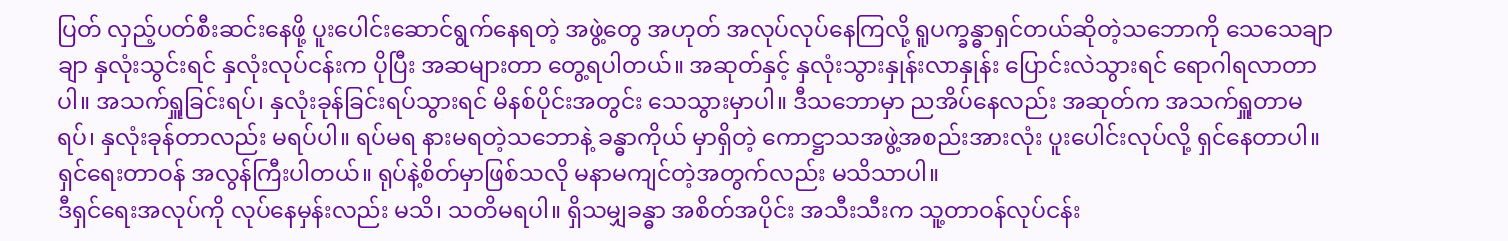ပြတ် လှည့်ပတ်စီးဆင်းနေဖို့ ပူးပေါင်းဆောင်ရွက်နေရတဲ့ အဖွဲ့တွေ အဟုတ် အလုပ်လုပ်နေကြလို့ ရူပက္ခန္ဓာရှင်တယ်ဆိုတဲ့သဘောကို သေသေချာချာ နှလုံးသွင်းရင် နှလုံးလုပ်ငန်းက ပိုပြီး အဆများတာ တွေ့ရပါတယ်။ အဆုတ်နှင့် နှလုံးသွားနှုန်းလာနှုန်း ပြောင်းလဲသွားရင် ရောဂါရလာတာပါ။ အသက်ရှူခြင်းရပ်၊ နှလုံးခုန်ခြင်းရပ်သွားရင် မိနစ်ပိုင်းအတွင်း သေသွားမှာပါ။ ဒီသဘောမှာ ညအိပ်နေလည်း အဆုတ်က အသက်ရှူတာမရပ်၊ နှလုံးခုန်တာလည်း မရပ်ပါ။ ရပ်မရ နားမရတဲ့သဘောနဲ့ ခန္ဓာကိုယ် မှာရှိတဲ့ ကောဋ္ဌာသအဖွဲ့အစည်းအားလုံး ပူးပေါင်းလုပ်လို့ ရှင်နေတာပါ။ ရှင်ရေးတာဝန် အလွန်ကြီးပါတယ်။ ရုပ်နဲ့စိတ်မှာဖြစ်သလို မနာမကျင်တဲ့အတွက်လည်း မသိသာပါ။
ဒီရှင်ရေးအလုပ်ကို လုပ်နေမှန်းလည်း မသိ၊ သတိမရပါ။ ရှိသမျှခန္ဓာ အစိတ်အပိုင်း အသီးသီးက သူ့တာဝန်လုပ်ငန်း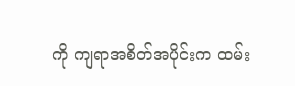ကို ကျရာအစိတ်အပိုင်းက ထမ်း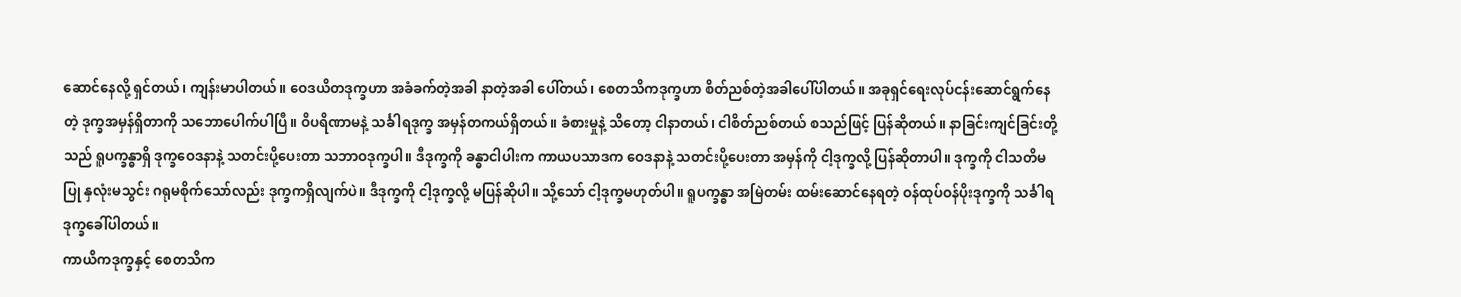ဆောင်နေလို့ ရှင်တယ်၊ ကျန်းမာပါတယ်။ ဝေဒယိတဒုက္ခဟာ အခံခက်တဲ့အခါ နာတဲ့အခါ ပေါ်တယ်၊ စေတသိကဒုက္ခဟာ စိတ်ညစ်တဲ့အခါပေါ်ပါတယ်။ အခုရှင်ရေးလုပ်ငန်းဆောင်ရွက်နေတဲ့ ဒုက္ခအမှန်ရှိတာကို သဘောပေါက်ပါပြီ။ ဝိပရိဏာမနဲ့ သင်္ခါရဒုက္ခ အမှန်တကယ်ရှိတယ်။ ခံစားမှုနဲ့ သိတော့ ငါနာတယ်၊ ငါစိတ်ညစ်တယ် စသည်ဖြင့် ပြန်ဆိုတယ်။ နာခြင်းကျင်ခြင်းတို့သည် ရူပက္ခန္ဓာရှိ ဒုက္ခဝေဒနာနဲ့ သတင်းပို့ပေးတာ သဘာဝဒုက္ခပါ။ ဒီဒုက္ခကို ခန္ဓာငါပါးက ကာယပသာဒက ဝေဒနာနဲ့ သတင်းပို့ပေးတာ အမှန်ကို ငါ့ဒုက္ခလို့ ပြန်ဆိုတာပါ။ ဒုက္ခကို ငါသတိမပြု နှလုံးမသွင်း ဂရုမစိုက်သော်လည်း ဒုက္ခကရှိလျက်ပဲ။ ဒီဒုက္ခကို ငါ့ဒုက္ခလို့ မပြန်ဆိုပါ။ သို့သော် ငါ့ဒုက္ခမဟုတ်ပါ။ ရူပက္ခန္ဓာ အမြဲတမ်း ထမ်းဆောင်နေရတဲ့ ဝန်ထုပ်ဝန်ပိုးဒုက္ခကို သင်္ခါရဒုက္ခခေါ်ပါတယ်။
ကာယိကဒုက္ခနှင့် စေတသိက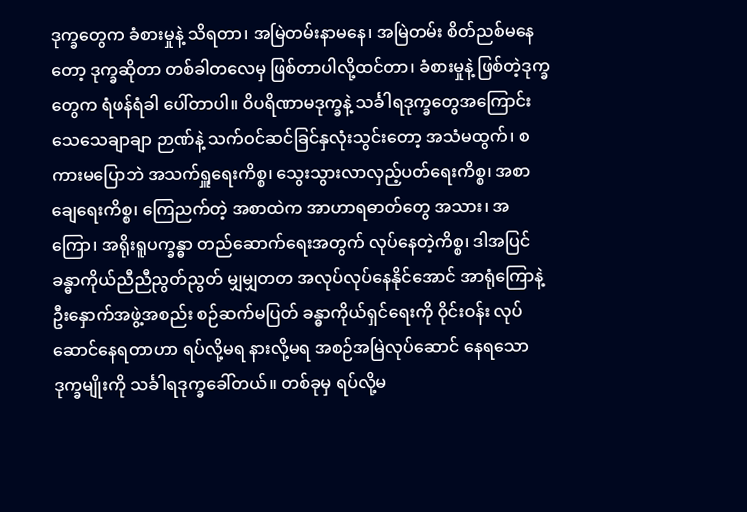ဒုက္ခတွေက ခံစားမှုနဲ့ သိရတာ၊ အမြဲတမ်းနာမနေ၊ အမြဲတမ်း စိတ်ညစ်မနေတော့ ဒုက္ခဆိုတာ တစ်ခါတလေမှ ဖြစ်တာပါလို့ထင်တာ၊ ခံစားမှုနဲ့ ဖြစ်တဲ့ဒုက္ခတွေက ရံဖန်ရံခါ ပေါ်တာပါ။ ဝိပရိဏာမဒုက္ခနဲ့ သင်္ခါရဒုက္ခတွေအကြောင်း သေသေချာချာ ဉာဏ်နဲ့ သက်ဝင်ဆင်ခြင်နှလုံးသွင်းတော့ အသံမထွက်၊ စကားမပြောဘဲ အသက်ရှူရေးကိစ္စ၊ သွေးသွားလာလှည့်ပတ်ရေးကိစ္စ၊ အစာချေရေးကိစ္စ၊ ကြေညက်တဲ့ အစာထဲက အာဟာရဓာတ်တွေ အသား၊ အကြော၊ အရိုးရူပက္ခန္ဓာ တည်ဆောက်ရေးအတွက် လုပ်နေတဲ့ကိစ္စ၊ ဒါအပြင် ခန္ဓာကိုယ်ညီညီညွတ်ညွတ် မျှမျှတတ အလုပ်လုပ်နေနိုင်အောင် အာရုံကြောနဲ့ ဦးနှောက်အဖွဲ့အစည်း စဉ်ဆက်မပြတ် ခန္ဓာကိုယ်ရှင်ရေးကို ဝိုင်းဝန်း လုပ်ဆောင်နေရတာဟာ ရပ်လို့မရ နားလို့မရ အစဉ်အမြဲလုပ်ဆောင် နေရသော ဒုက္ခမျိုးကို သင်္ခါရဒုက္ခခေါ်တယ်။ တစ်ခုမှ ရပ်လို့မ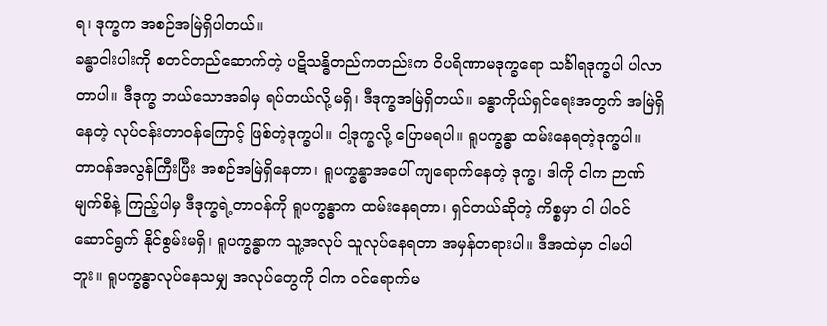ရ၊ ဒုက္ခက အစဉ်အမြဲရှိပါတယ်။
ခန္ဓာငါးပါးကို စတင်တည်ဆောက်တဲ့ ပဋိသန္ဓိတည်ကတည်းက ဝိပရိဏာမဒုက္ခရော သင်္ခါရဒုက္ခပါ ပါလာတာပါ။ ဒီဒုက္ခ ဘယ်သောအခါမှ ရပ်တယ်လို့မရှိ၊ ဒီဒုက္ခအမြဲရှိတယ်။ ခန္ဓာကိုယ်ရှင်ရေးအတွက် အမြဲရှိနေတဲ့ လုပ်ငန်းတာဝန်ကြောင့် ဖြစ်တဲ့ဒုက္ခပါ။ ငါ့ဒုက္ခလို့ ပြောမရပါ။ ရူပက္ခန္ဓာ ထမ်းနေရတဲ့ဒုက္ခပါ။ တာဝန်အလွန်ကြီးပြီး အစဉ်အမြဲရှိနေတာ၊ ရူပက္ခန္ဓာအပေါ် ကျရောက်နေတဲ့ ဒုက္ခ၊ ဒါကို ငါက ဉာဏ်မျက်စိနဲ့ ကြည့်ပါမှ ဒီဒုက္ခရဲ့တာဝန်ကို ရူပက္ခန္ဓာက ထမ်းနေရတာ၊ ရှင်တယ်ဆိုတဲ့ ကိစ္စမှာ ငါ ပါဝင်ဆောင်ရွက် နိုင်စွမ်းမရှိ၊ ရူပက္ခန္ဓာက သူ့အလုပ် သူလုပ်နေရတာ အမှန်တရားပါ။ ဒီအထဲမှာ ငါမပါဘူး။ ရူပက္ခန္ဓာလုပ်နေသမျှ အလုပ်တွေကို ငါက ဝင်ရောက်မ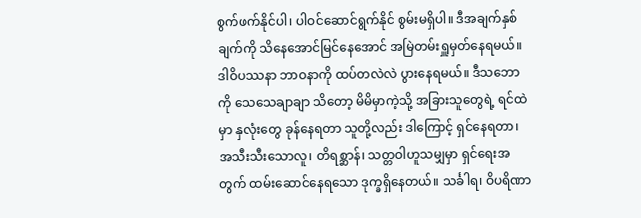စွက်ဖက်နိုင်ပါ၊ ပါဝင်ဆောင်ရွက်နိုင် စွမ်းမရှိပါ။ ဒီအချက်နှစ်ချက်ကို သိနေအောင်မြင်နေအောင် အမြဲတမ်းရှူမှတ်နေရမယ်။ ဒါဝိပဿနာ ဘာဝနာကို ထပ်တလဲလဲ ပွားနေရမယ်။ ဒီသဘောကို သေသေချာချာ သိတော့ မိမိမှာကဲ့သို့ အခြားသူတွေရဲ့ ရင်ထဲမှာ နှလုံးတွေ ခုန်နေရတာ သူတို့လည်း ဒါကြောင့် ရှင်နေရတာ၊ အသီးသီးသောလူ၊ တိရစ္ဆာန်၊ သတ္တဝါဟူသမျှမှာ ရှင်ရေးအတွက် ထမ်းဆောင်နေရသော ဒုက္ခရှိနေတယ်။ သင်္ခါရ၊ ဝိပရိဏာ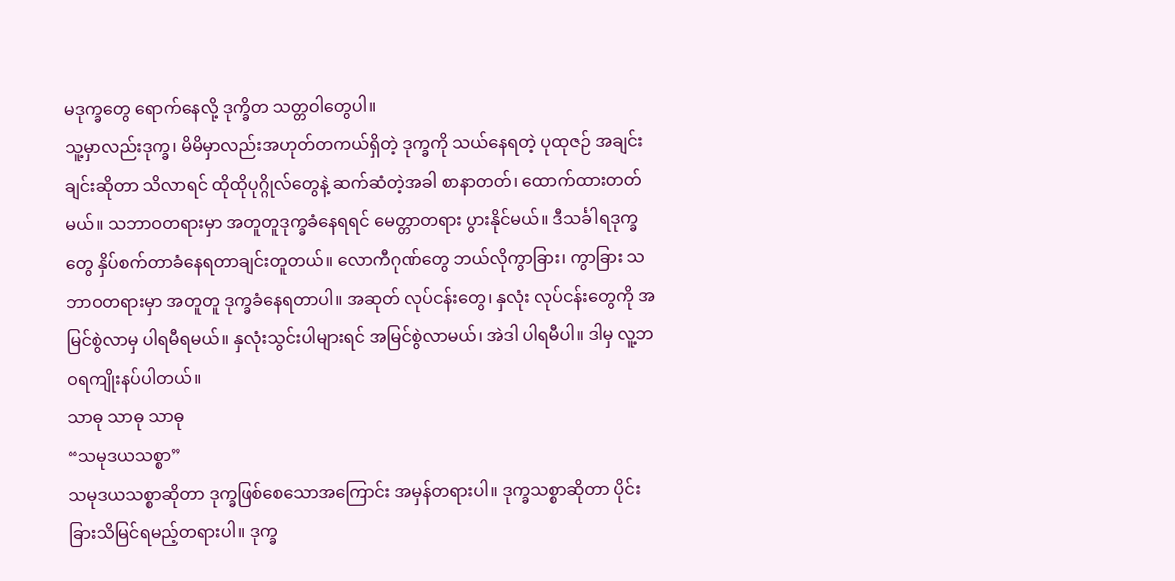မဒုက္ခတွေ ရောက်နေလို့ ဒုက္ခိတ သတ္တဝါတွေပါ။
သူ့မှာလည်းဒုက္ခ၊ မိမိမှာလည်းအဟုတ်တကယ်ရှိတဲ့ ဒုက္ခကို သယ်နေရတဲ့ ပုထုဇဉ် အချင်းချင်းဆိုတာ သိလာရင် ထိုထိုပုဂ္ဂိုလ်တွေနဲ့ ဆက်ဆံတဲ့အခါ စာနာတတ်၊ ထောက်ထားတတ်မယ်။ သဘာဝတရားမှာ အတူတူဒုက္ခခံနေရရင် မေတ္တာတရား ပွားနိုင်မယ်။ ဒီသင်္ခါရဒုက္ခတွေ နှိပ်စက်တာခံနေရတာချင်းတူတယ်။ လောကီဂုဏ်တွေ ဘယ်လိုကွာခြား၊ ကွာခြား သဘာဝတရားမှာ အတူတူ ဒုက္ခခံနေရတာပါ။ အဆုတ် လုပ်ငန်းတွေ၊ နှလုံး လုပ်ငန်းတွေကို အမြင်စွဲလာမှ ပါရမီရမယ်။ နှလုံးသွင်းပါများရင် အမြင်စွဲလာမယ်၊ အဲဒါ ပါရမီပါ။ ဒါမှ လူ့ဘဝရကျိုးနပ်ပါတယ်။
သာဓု သာဓု သာဓု
“သမုဒယသစ္စာ”
သမုဒယသစ္စာဆိုတာ ဒုက္ခဖြစ်စေသောအကြောင်း အမှန်တရားပါ။ ဒုက္ခသစ္စာဆိုတာ ပိုင်းခြားသိမြင်ရမည့်တရားပါ။ ဒုက္ခ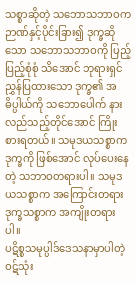သစ္စာဆိုတဲ့ သဘောသဘာဝက ဉာဏ်နှင့်ပိုင်းခြား၍ ဒုက္ခဆိုသော သဘောသဘာဝကို ပြည့်ပြည့်စုံစုံ သိအောင် ဘုရားရှင်ညွှန်ပြထားသော ဒုက္ခ၏ အဓိပ္ပါယ်ကို သဘောပေါက် နားလည်သည့်တိုင်အောင် ကြိုးစားရတယ်။ သမုဒယသစ္စာက ဒုက္ခကို ဖြစ်အောင် လုပ်ပေးနေတဲ့ သဘာဝတရားပါ။ သမုဒယသစ္စာက အကြောင်းတရား ဒုက္ခသစ္စာက အကျိုးတရားပါ။
ပဋိစ္စသမုပ္ပါဒ်ဒေသနာမှာပါတဲ့ ဝဋ်သုံး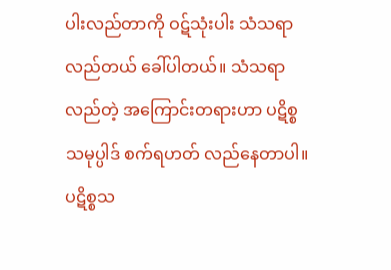ပါးလည်တာကို ဝဋ်သုံးပါး သံသရာလည်တယ် ခေါ်ပါတယ်။ သံသရာလည်တဲ့ အကြောင်းတရားဟာ ပဋိစ္စသမုပ္ပါဒ် စက်ရဟတ် လည်နေတာပါ။ ပဋိစ္စသ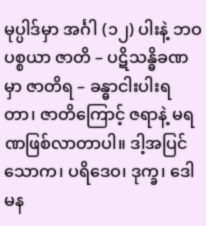မုပ္ပါဒ်မှာ အင်္ဂါ (၁၂) ပါးနဲ့ ဘဝပစ္စယာ ဇာတိ – ပဋိသန္ဓိခဏမှာ ဇာတိရ – ခန္ဓာငါးပါးရတာ၊ ဇာတိကြောင့် ဇရာနဲ့ မရဏဖြစ်လာတာပါ။ ဒါ့အပြင် သောက၊ ပရိဒေဝ၊ ဒုက္ခ၊ ဒေါမန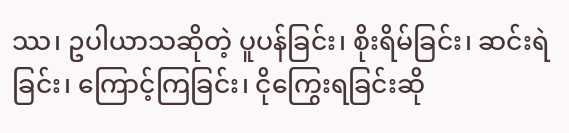ဿ၊ ဥပါယာသဆိုတဲ့ ပူပန်ခြင်း၊ စိုးရိမ်ခြင်း၊ ဆင်းရဲခြင်း၊ ကြောင့်ကြခြင်း၊ ငိုကြွေးရခြင်းဆို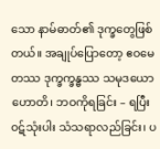သော နာမ်ဓာတ်၏ ဒုက္ခတွေဖြစ်တယ်။ အချုပ်ပြောတော့ ဧဝမေတဿ ဒုက္ခက္ခန္ဓဿ သမုဒယော ဟောတိ၊ ဘဝကိုရခြင်း – ရပြီး ဝဋ်သုံးပါး သံသရာလည်ခြင်း၊ ပ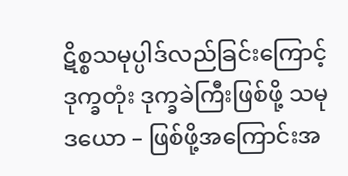ဋိစ္စသမုပ္ပါဒ်လည်ခြင်းကြောင့် ဒုက္ခတုံး ဒုက္ခခဲကြီးဖြစ်ဖို့ သမုဒယော – ဖြစ်ဖို့အကြောင်းအ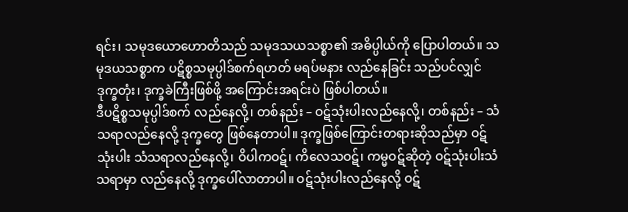ရင်း၊ သမုဒယောဟောတိသည် သမုဒသယသစ္စာ၏ အဓိပ္ပါယ်ကို ပြောပါတယ်။ သမုဒယသစ္စာက ပဋိစ္စသမုပ္ပါဒ်စက်ရဟတ် မရပ်မနား လည်နေခြင်း သည်ပင်လျှင် ဒုက္ခတုံး၊ ဒုက္ခခဲကြီးဖြစ်ဖို့ အကြောင်းအရင်းပဲ ဖြစ်ပါတယ်။
ဒီပဋိစ္စသမုပ္ပါဒ်စက် လည်နေလို့၊ တစ်နည်း – ဝဋ်သုံးပါးလည်နေလို့၊ တစ်နည်း – သံသရာလည်နေလို့ ဒုက္ခတွေ ဖြစ်နေတာပါ။ ဒုက္ခဖြစ်ကြောင်းတရားဆိုသည်မှာ ဝဋ်သုံးပါး သံသရာလည်နေလို့၊ ဝိပါကဝဋ်၊ ကိလေသဝဋ်၊ ကမ္မဝဋ်ဆိုတဲ့ ဝဋ်သုံးပါးသံသရာမှာ လည်နေလို့ ဒုက္ခပေါ်လာတာပါ။ ဝဋ်သုံးပါးလည်နေလို့ ဝဋ်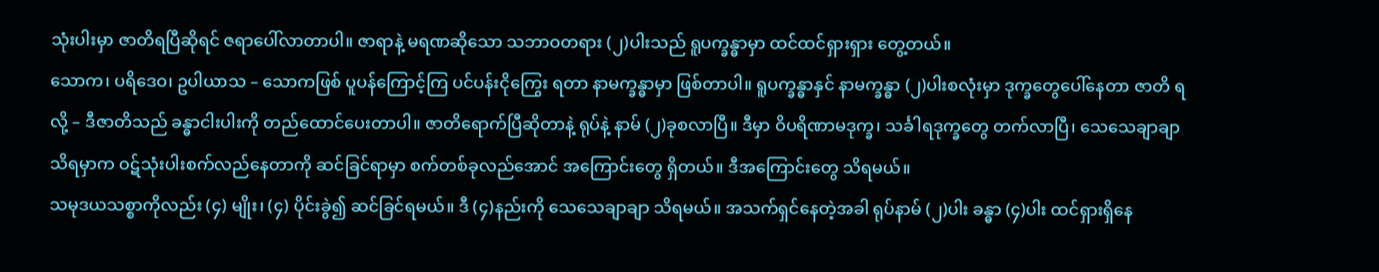သုံးပါးမှာ ဇာတိရပြီဆိုရင် ဇရာပေါ်လာတာပါ။ ဇာရာနဲ့ မရဏဆိုသော သဘာဝတရား (၂)ပါးသည် ရူပက္ခန္ဓာမှာ ထင်ထင်ရှားရှား တွေ့တယ်။
သောက၊ ပရိဒေဝ၊ ဥပါယာသ – သောကဖြစ် ပူပန်ကြောင့်ကြ ပင်ပန်းငိုကြွေး ရတာ နာမက္ခန္ဓာမှာ ဖြစ်တာပါ။ ရူပက္ခန္ဓာနှင် နာမက္ခန္ဓာ (၂)ပါးစလုံးမှာ ဒုက္ခတွေပေါ်နေတာ ဇာတိ ရလို့ – ဒီဇာတိသည် ခန္ဓာငါးပါးကို တည်ထောင်ပေးတာပါ။ ဇာတိရောက်ပြီဆိုတာနဲ့ ရုပ်နဲ့ နာမ် (၂)ခုစလာပြီ။ ဒီမှာ ဝိပရိဏာမဒုက္ခ၊ သင်္ခါရဒုက္ခတွေ တက်လာပြီ၊ သေသေချာချာ သိရမှာက ဝဋ်သုံးပါးစက်လည်နေတာကို ဆင်ခြင်ရာမှာ စက်တစ်ခုလည်အောင် အကြောင်းတွေ ရှိတယ်။ ဒီအကြောင်းတွေ သိရမယ်။
သမုဒယသစ္စာကိုလည်း (၄) မျိုး၊ (၄) ပိုင်းခွဲ၍ ဆင်ခြင်ရမယ်။ ဒီ (၄)နည်းကို သေသေချာချာ သိရမယ်။ အသက်ရှင်နေတဲ့အခါ ရုပ်နာမ် (၂)ပါး ခန္ဓာ (၄)ပါး ထင်ရှားရှိနေ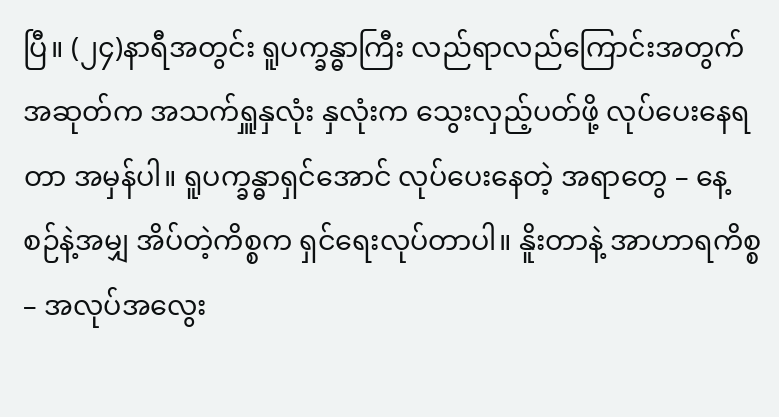ပြီ။ (၂၄)နာရီအတွင်း ရူပက္ခန္ဓာကြီး လည်ရာလည်ကြောင်းအတွက် အဆုတ်က အသက်ရှူနှလုံး နှလုံးက သွေးလှည့်ပတ်ဖို့ လုပ်ပေးနေရတာ အမှန်ပါ။ ရူပက္ခန္ဓာရှင်အောင် လုပ်ပေးနေတဲ့ အရာတွေ – နေ့စဉ်နဲ့အမျှ အိပ်တဲ့ကိစ္စက ရှင်ရေးလုပ်တာပါ။ နိူးတာနဲ့ အာဟာရကိစ္စ – အလုပ်အလွေး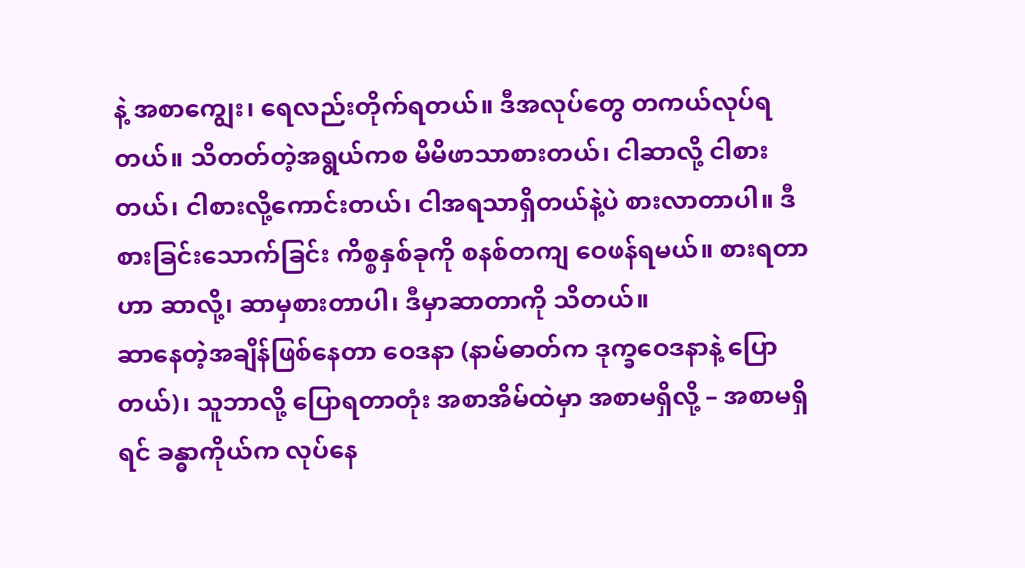နဲ့ အစာကျွေး၊ ရေလည်းတိုက်ရတယ်။ ဒီအလုပ်တွေ တကယ်လုပ်ရတယ်။ သိတတ်တဲ့အရွယ်ကစ မိမိဖာသာစားတယ်၊ ငါဆာလို့ ငါစားတယ်၊ ငါစားလို့ကောင်းတယ်၊ ငါအရသာရှိတယ်နဲ့ပဲ စားလာတာပါ။ ဒီစားခြင်းသောက်ခြင်း ကိစ္စနှစ်ခုကို စနစ်တကျ ဝေဖန်ရမယ်။ စားရတာဟာ ဆာလို့၊ ဆာမှစားတာပါ၊ ဒီမှာဆာတာကို သိတယ်။
ဆာနေတဲ့အချိန်ဖြစ်နေတာ ဝေဒနာ (နာမ်ဓာတ်က ဒုက္ခဝေဒနာနဲ့ ပြောတယ်)၊ သူဘာလို့ ပြောရတာတုံး အစာအိမ်ထဲမှာ အစာမရှိလို့ – အစာမရှိရင် ခန္ဓာကိုယ်က လုပ်နေ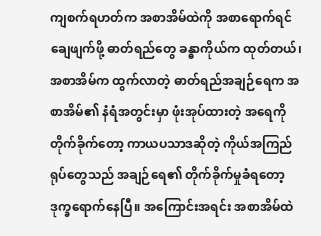ကျစက်ရဟတ်က အစာအိမ်ထဲကို အစာရောက်ရင် ချေဖျက်ဖို့ ဓာတ်ရည်တွေ ခန္ဓာကိုယ်က ထုတ်တယ်၊ အစာအိမ်က ထွက်လာတဲ့ ဓာတ်ရည်အချဉ်ရေက အစာအိမ်၏ နံရံအတွင်းမှာ ဖုံးအုပ်ထားတဲ့ အရေကို တိုက်ခိုက်တော့ ကာယပသာဒဆိုတဲ့ ကိုယ်အကြည်ရုပ်တွေသည် အချဉ်ရေ၏ တိုက်ခိုက်မှုခံရတော့ ဒုက္ခရောက်နေပြီ။ အကြောင်းအရင်း အစာအိမ်ထဲ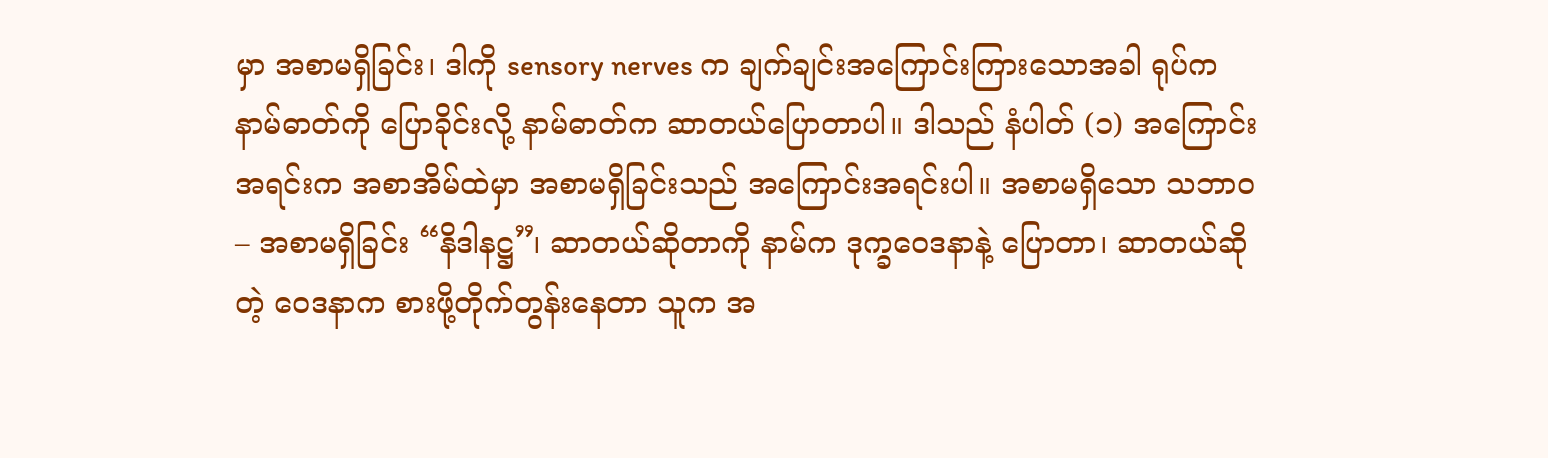မှာ အစာမရှိခြင်း၊ ဒါကို sensory nerves က ချက်ချင်းအကြောင်းကြားသောအခါ ရုပ်က နာမ်ဓာတ်ကို ပြောခိုင်းလို့ နာမ်ဓာတ်က ဆာတယ်ပြောတာပါ။ ဒါသည် နံပါတ် (၁) အကြောင်းအရင်းက အစာအိမ်ထဲမှာ အစာမရှိခြင်းသည် အကြောင်းအရင်းပါ။ အစာမရှိသော သဘာဝ – အစာမရှိခြင်း “နိဒါနဋ္ဌ”၊ ဆာတယ်ဆိုတာကို နာမ်က ဒုက္ခဝေဒနာနဲ့ ပြောတာ၊ ဆာတယ်ဆိုတဲ့ ဝေဒနာက စားဖို့တိုက်တွန်းနေတာ သူက အ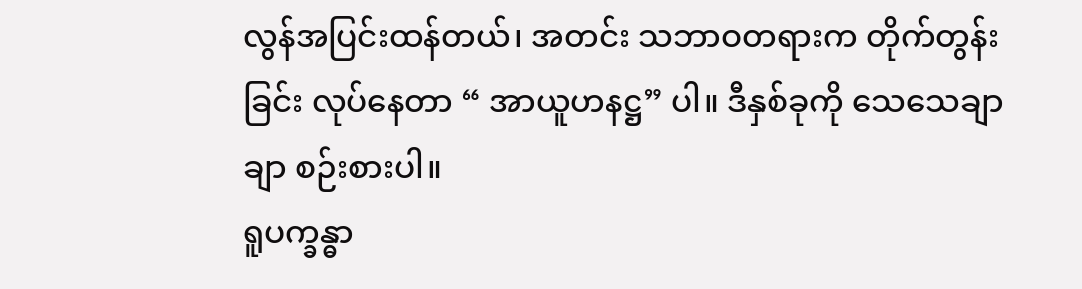လွန်အပြင်းထန်တယ်၊ အတင်း သဘာဝတရားက တိုက်တွန်းခြင်း လုပ်နေတာ “ အာယူဟနဋ္ဌ” ပါ။ ဒီနှစ်ခုကို သေသေချာချာ စဉ်းစားပါ။
ရူပက္ခန္ဓာ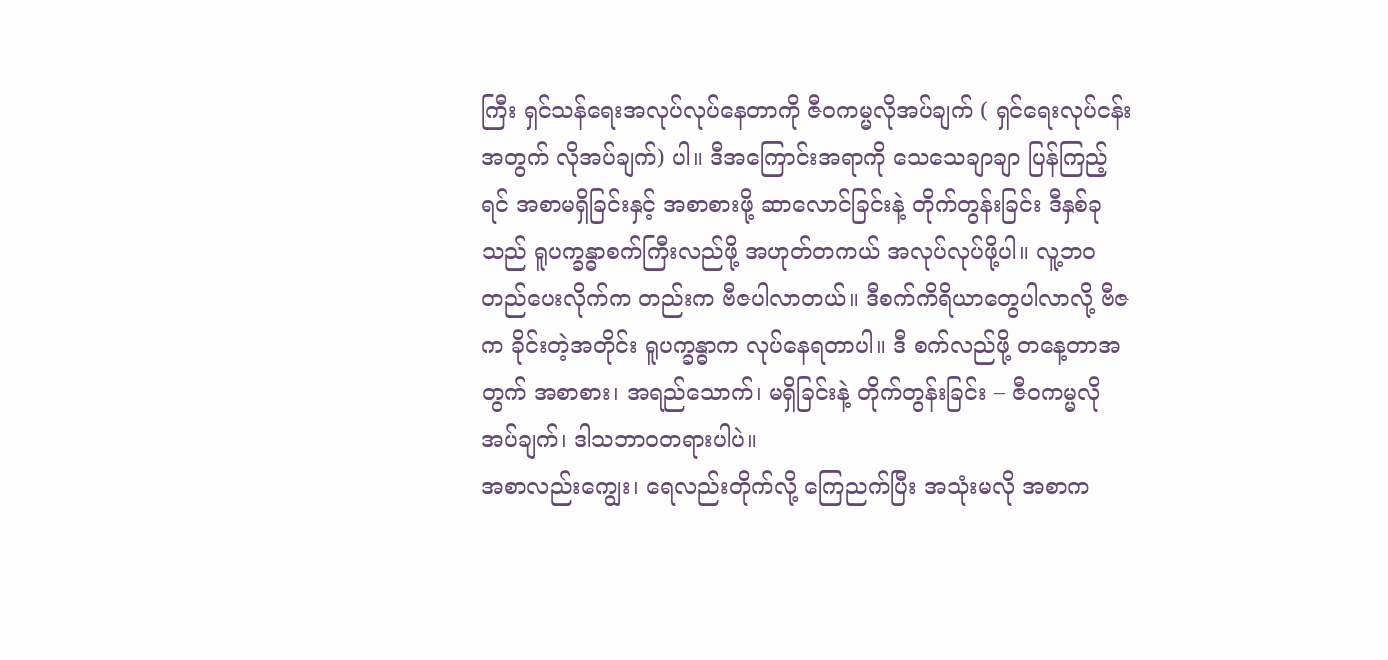ကြီး ရှင်သန်ရေးအလုပ်လုပ်နေတာကို ဇီဝကမ္မလိုအပ်ချက် ( ရှင်ရေးလုပ်ငန်းအတွက် လိုအပ်ချက်) ပါ။ ဒီအကြောင်းအရာကို သေသေချာချာ ပြန်ကြည့်ရင် အစာမရှိခြင်းနှင့် အစာစားဖို့ ဆာလောင်ခြင်းနဲ့ တိုက်တွန်းခြင်း ဒီနှစ်ခုသည် ရူပက္ခန္ဓာစက်ကြီးလည်ဖို့ အဟုတ်တကယ် အလုပ်လုပ်ဖို့ပါ။ လူ့ဘဝတည်ပေးလိုက်က တည်းက ဗီဇပါလာတယ်။ ဒီစက်ကိရိယာတွေပါလာလို့ ဗီဇက ခိုင်းတဲ့အတိုင်း ရူပက္ခန္ဓာက လုပ်နေရတာပါ။ ဒီ စက်လည်ဖို့ တနေ့တာအတွက် အစာစား၊ အရည်သောက်၊ မရှိခြင်းနဲ့ တိုက်တွန်းခြင်း – ဇီဝကမ္မလိုအပ်ချက်၊ ဒါသဘာဝတရားပါပဲ။
အစာလည်းကျွေး၊ ရေလည်းတိုက်လို့ ကြေညက်ပြီး အသုံးမလို အစာက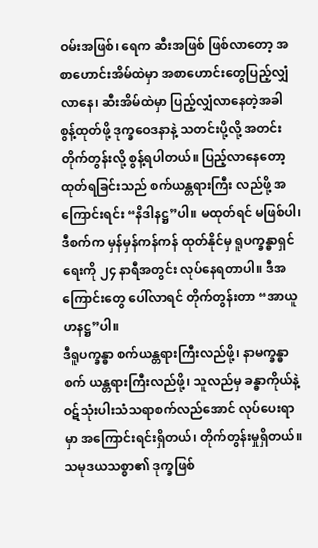ဝမ်းအဖြစ်၊ ရေက ဆီးအဖြစ် ဖြစ်လာတော့ အစာဟောင်းအိမ်ထဲမှာ အစာဟောင်းတွေပြည့်လျှံလာနေ၊ ဆီးအိမ်ထဲမှာ ပြည့်လျှံလာနေတဲ့အခါ စွန့်ထုတ်ဖို့ ဒုက္ခဝေဒနာနဲ့ သတင်းပို့လို့ အတင်းတိုက်တွန်းလို့ စွန့်ရပါတယ်။ ပြည့်လာနေတော့ ထုတ်ရခြင်းသည် စက်ယန္တရားကြီး လည်ဖို့ အကြောင်းရင်း “နိဒါနဋ္ဌ”ပါ။ မထုတ်ရင် မဖြစ်ပါ၊ ဒီစက်က မှန်မှန်ကန်ကန် ထုတ်နိုင်မှ ရူပက္ခန္ဓာရှင်ရေးကို ၂၄ နာရီအတွင်း လုပ်နေရတာပါ။ ဒီအကြောင်းတွေ ပေါ်လာရင် တိုက်တွန်းတာ “အာယူဟနဋ္ဌ”ပါ။
ဒီရူပက္ခန္ဓာ စက်ယန္တရားကြီးလည်ဖို့၊ နာမက္ခန္ဓာစက် ယန္တရားကြီးလည်ဖို့၊ သူလည်မှ ခန္ဓာကိုယ်နဲ့ ဝဋ်သုံးပါးသံသရာစက်လည်အောင် လုပ်ပေးရာမှာ အကြောင်းရင်းရှိတယ်၊ တိုက်တွန်းမှုရှိတယ်။ သမုဒယသစ္စာ၏ ဒုက္ခဖြစ်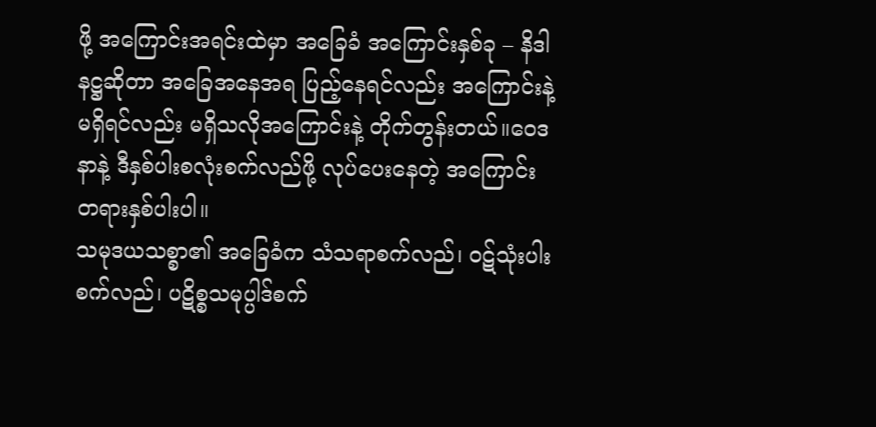ဖို့ အကြောင်းအရင်းထဲမှာ အခြေခံ အကြောင်းနှစ်ခု – နိဒါနဋ္ဌဆိုတာ အခြေအနေအရ ပြည့်နေရင်လည်း အကြောင်းနဲ့ မရှိရင်လည်း မရှိသလိုအကြောင်းနဲ့ တိုက်တွန်းတယ်။ဝေဒနာနဲ့ ဒီနှစ်ပါးစလုံးစက်လည်ဖို့ လုပ်ပေးနေတဲ့ အကြောင်းတရားနှစ်ပါးပါ။
သမုဒယသစ္စာ၏ အခြေခံက သံသရာစက်လည်၊ ဝဋ်သုံးပါးစက်လည်၊ ပဋိစ္စသမုပ္ပါဒ်စက်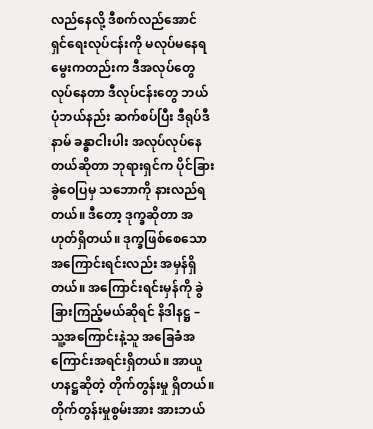လည်နေလို့ ဒီစက်လည်အောင် ရှင်ရေးလုပ်ငန်းကို မလုပ်မနေရ မွေးကတည်းက ဒီအလုပ်တွေလုပ်နေတာ ဒီလုပ်ငန်းတွေ ဘယ်ပုံဘယ်နည်း ဆက်စပ်ပြီး ဒီရုပ်ဒီနာမ် ခန္ဓာငါးပါး အလုပ်လုပ်နေတယ်ဆိုတာ ဘုရားရှင်က ပိုင်ခြားခွဲဝေပြမှ သဘောကို နားလည်ရတယ်။ ဒီတော့ ဒုက္ခဆိုတာ အဟုတ်ရှိတယ်။ ဒုက္ခဖြစ်စေသော အကြောင်းရင်းလည်း အမှန်ရှိတယ်။ အကြောင်းရင်းမှန်ကို ခွဲခြားကြည့်မယ်ဆိုရင် နိဒါနဋ္ဌ – သူ့အကြောင်းနဲ့သူ အခြေခံအကြောင်းအရင်းရှိတယ်။ အာယူဟနဋ္ဌဆိုတဲ့ တိုက်တွန်းမှု ရှိတယ်။ တိုက်တွန်းမှုစွမ်းအား အားဘယ်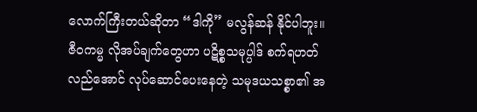လောက်ကြီးတယ်ဆိုတာ “ဒါကို” မလွန်ဆန် နိုင်ပါဘူး။ ဇီဝကမ္မ လိုအပ်ချက်တွေဟာ ပဋိစ္စသမုပ္ပါဒ် စက်ရဟတ်လည်အောင် လုပ်ဆောင်ပေးနေတဲ့ သမုဒယသစ္စာ၏ အ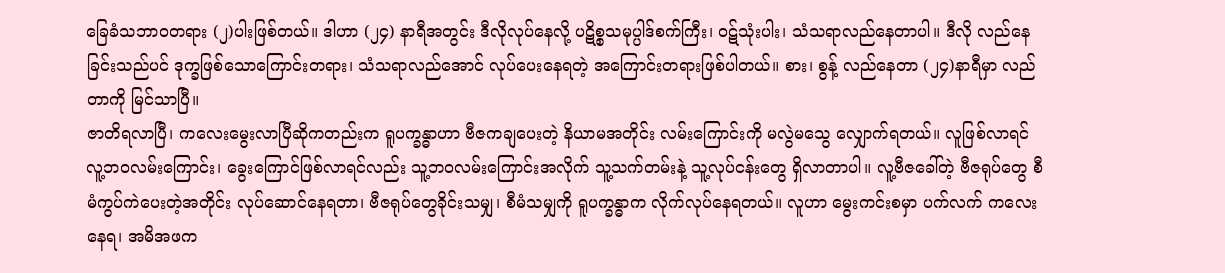ခြေခံသဘာဝတရား (၂)ပါးဖြစ်တယ်။ ဒါဟာ (၂၄) နာရီအတွင်း ဒီလိုလုပ်နေလို့ ပဋိစ္စသမုပ္ပါဒ်စက်ကြီး၊ ဝဋ်သုံးပါး၊ သံသရာလည်နေတာပါ။ ဒီလို လည်နေခြင်းသည်ပင် ဒုက္ခဖြစ်သောကြောင်းတရား၊ သံသရာလည်အောင် လုပ်ပေးနေရတဲ့ အကြောင်းတရားဖြစ်ပါတယ်။ စား၊ စွန့် လည်နေတာ (၂၄)နာရီမှာ လည်တာကို မြင်သာပြီ။
ဇာတိရလာပြီ၊ ကလေးမွေးလာပြီဆိုကတည်းက ရူပက္ခန္ဓာဟာ ဗီဇကချပေးတဲ့ နိယာမအတိုင်း လမ်းကြောင်းကို မလွဲမသွေ လျှောက်ရတယ်။ လူဖြစ်လာရင် လူ့ဘဝလမ်းကြောင်း၊ ခွေးကြောင်ဖြစ်လာရင်လည်း သူ့ဘဝလမ်းကြောင်းအလိုက် သူ့သက်တမ်းနဲ့ သူ့လုပ်ငန်းတွေ ရှိလာတာပါ။ လူ့ဗီဇခေါ်တဲ့ ဗီဇရုပ်တွေ စီမံကွပ်ကဲပေးတဲ့အတိုင်း လုပ်ဆောင်နေရတာ၊ ဗီဇရုပ်တွေခိုင်းသမျှ၊ စီမံသမျှကို ရူပက္ခန္ဓာက လိုက်လုပ်နေရတယ်။ လူဟာ မွေးကင်းစမှာ ပက်လက် ကလေးနေရ၊ အမိအဖက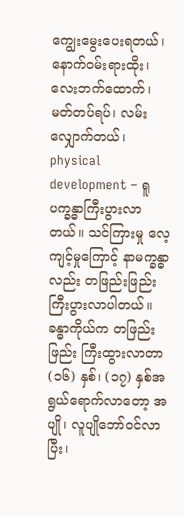ကျွေးမွေးပေးရတယ်၊ နောက်ဝမ်းရားထိုး၊ လေးဘက်ထောက်၊ မတ်တပ်ရပ်၊ လမ်းလျှောက်တယ်၊ physical development – ရူပက္ခန္ဓာကြီးပွားလာတယ်။ သင်ကြားမှု လေ့ကျင့်မှုကြောင့် နာမက္ခန္ဓာလည်း တဖြည်းဖြည်း ကြီးပွားလာပါတယ်။ ခန္ဓာကိုယ်က တဖြည်းဖြည်း ကြီးထွားလာတာ (၁၆) နှစ်၊ (၁၇) နှစ်အရွယ်ရောက်လာတော့ အပျို၊ လူပျိုဘော်ဝင်လာပြီး၊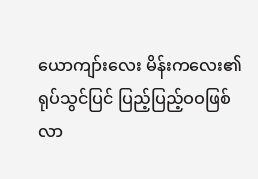ယောကျာ်းလေး မိန်းကလေး၏ ရုပ်သွင်ပြင် ပြည့်ပြည့်ဝဝဖြစ်လာ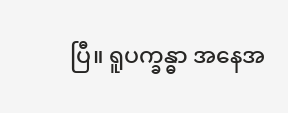ပြီ။ ရူပက္ခန္ဓာ အနေအ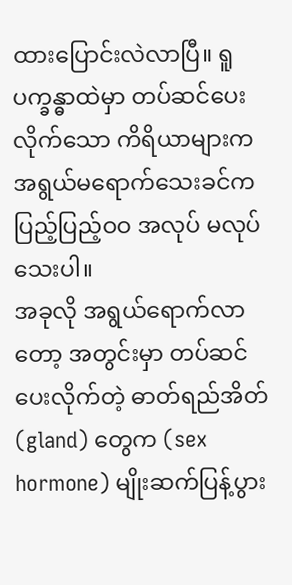ထားပြောင်းလဲလာပြီ။ ရူပက္ခန္ဓာထဲမှာ တပ်ဆင်ပေးလိုက်သော ကိရိယာများက အရွယ်မရောက်သေးခင်က ပြည့်ပြည့်ဝဝ အလုပ် မလုပ်သေးပါ။
အခုလို အရွယ်ရောက်လာတော့ အတွင်းမှာ တပ်ဆင်ပေးလိုက်တဲ့ ဓာတ်ရည်အိတ် (gland) တွေက (sex hormone) မျိုးဆက်ပြန့်ပွား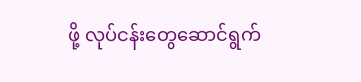ဖို့ လုပ်ငန်းတွေဆောင်ရွက်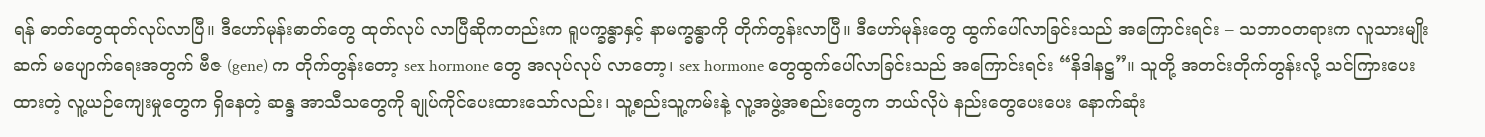ရန် ဓာတ်တွေထုတ်လုပ်လာပြီ။ ဒီဟော်မုန်းဓာတ်တွေ ထုတ်လုပ် လာပြီဆိုကတည်းက ရူပက္ခန္ဓာနှင့် နာမက္ခန္ဓာကို တိုက်တွန်းလာပြီ။ ဒီဟော်မုန်းတွေ ထွက်ပေါ်လာခြင်းသည် အကြောင်းရင်း – သဘာဝတရားက လူသားမျိုးဆက် မပျောက်ရေးအတွက် ဗီဇ (gene) က တိုက်တွန်းတော့ sex hormone တွေ အလုပ်လုပ် လာတော့၊ sex hormone တွေထွက်ပေါ်လာခြင်းသည် အကြောင်းရင်း “နိဒါနဋ္ဌ”။ သူတို့ အတင်းတိုက်တွန်းလို့ သင်ကြားပေးထားတဲ့ လူ့ယဉ်ကျေးမှုတွေက ရှိနေတဲ့ ဆန္ဒ အာသီသတွေကို ချုပ်ကိုင်ပေးထားသော်လည်း၊ သူ့စည်းသူ့ကမ်းနဲ့ လူ့အဖွဲ့အစည်းတွေက ဘယ်လိုပဲ နည်းတွေပေးပေး နောက်ဆုံး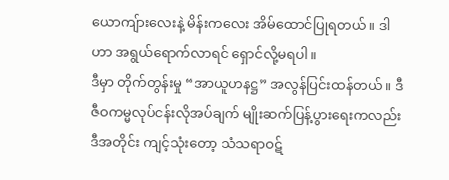ယောကျ်ားလေးနဲ့ မိန်းကလေး အိမ်ထောင်ပြုရတယ်။ ဒါဟာ အရွယ်ရောက်လာရင် ရှောင်လို့မရပါ။
ဒီမှာ တိုက်တွန်းမှု “အာယူဟနဋ္ဌ” အလွန်ပြင်းထန်တယ်။ ဒီဇီဝကမ္မလုပ်ငန်းလိုအပ်ချက် မျိုးဆက်ပြန့်ပွားရေးကလည်း ဒီအတိုင်း ကျင့်သုံးတော့ သံသရာဝဋ်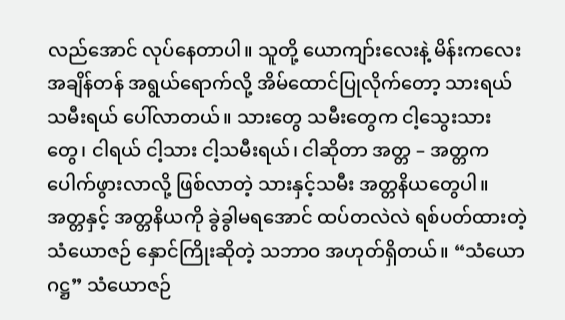လည်အောင် လုပ်နေတာပါ။ သူတို့ ယောကျာ်းလေးနဲ့ မိန်းကလေး အချိန်တန် အရွယ်ရောက်လို့ အိမ်ထောင်ပြုလိုက်တော့ သားရယ် သမီးရယ် ပေါ်လာတယ်။ သားတွေ သမီးတွေက ငါ့သွေးသားတွေ၊ ငါရယ် ငါ့သား ငါ့သမီးရယ်၊ ငါဆိုတာ အတ္တ – အတ္တက ပေါက်ဖွားလာလို့ ဖြစ်လာတဲ့ သားနှင့်သမီး အတ္တနိယတွေပါ။ အတ္တနှင့် အတ္တနိယကို ခွဲခွါမရအောင် ထပ်တလဲလဲ ရစ်ပတ်ထားတဲ့ သံယောဇဉ် နှောင်ကြိုးဆိုတဲ့ သဘာဝ အဟုတ်ရှိတယ်။ “သံယောဂဋ္ဌ” သံယောဇဉ်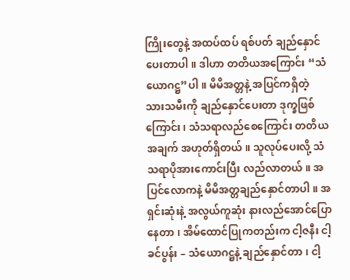ကြိုးတွေနဲ့ အထပ်ထပ် ရစ်ပတ် ချည်နှောင်ပေးတာပါ။ ဒါဟာ တတိယအကြောင်း “သံယောဂဋ္ဌ”ပါ။ မိမိအတ္တနဲ့ အပြင်ကရှိတဲ့ သားသမီးကို ချည်နှောင်ပေးတာ ဒုက္ခဖြစ်ကြောင်း၊ သံသရာလည်စေကြောင်း တတိယအချက် အဟုတ်ရှိတယ်။ သူလုပ်ပေးလို့ သံသရာပိုအားကောင်းပြီး လည်လာတယ်။ အပြင်လောကနဲ့ မိမိအတ္တချည်နှောင်တာပါ။ အရှင်းဆုံးနဲ့ အလွယ်ကူဆုံး နားလည်အောင်ပြောနေတာ၊ အိမ်ထောင်ပြုကတည်းက ငါ့ဇနီး ငါ့ခင်ပွန်း – သံယောဂဋ္ဌနဲ့ ချည်နှောင်တာ၊ ငါ့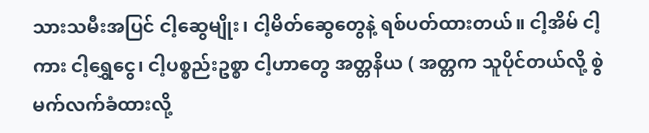သားသမီးအပြင် ငါ့ဆွေမျိုး၊ ငါ့မိတ်ဆွေတွေနဲ့ ရစ်ပတ်ထားတယ်။ ငါ့အိမ် ငါ့ကား ငါ့ရွှေငွေ၊ ငါ့ပစ္စည်းဥစ္စာ ငါ့ဟာတွေ အတ္တနိယ ( အတ္တက သူပိုင်တယ်လို့ စွဲမက်လက်ခံထားလို့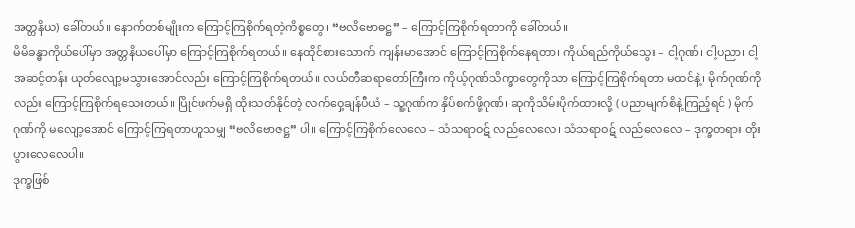အတ္တနိယ) ခေါ်တယ်။ နောက်တစ်မျိုးက ကြောင့်ကြစိုက်ရတဲ့ကိစ္စတွေ၊ “ဗလိဗောဓဋ္ဌ” – ကြောင့်ကြစိုက်ရတာကို ခေါ်တယ်။
မိမိခန္ဓာကိုယ်ပေါ်မှာ အတ္တနိယပေါ်မှာ ကြောင့်ကြစိုက်ရတယ်။ နေထိုင်စားသောက် ကျန်းမာအောင် ကြောင့်ကြစိုက်နေရတာ၊ ကိုယ်ရည်ကိုယ်သွေး – ငါ့ဂုဏ်၊ ငါ့ပညာ၊ ငါ့အဆင့်တန်း ယုတ်လျော့မသွားအောင်လည်း ကြောင့်ကြစိုက်ရတယ်။ လယ်တီဆရာတော်ကြီးက ကိုယ့်ဂုဏ်သိက္ခာတွေကိုသာ ကြောင့်ကြစိုက်ရတာ မထင်နဲ့၊ မိုက်ဂုဏ်ကိုလည်း ကြောင့်ကြစိုက်ရသေးတယ်။ ပြိုင်ဖက်မရှိ ထိုးသတ်နိုင်တဲ့ လက်ဝှေ့ချန်ပီယံ – သူ့ဂုဏ်က နှိပ်စက်ဖို့ဂုဏ်၊ ဆုကိုသိမ်းပိုက်ထားလို့ ( ပညာမျက်စိနဲ့ကြည့်ရင် ) မိုက်ဂုဏ်ကို မလျော့အောင် ကြောင့်ကြရတာဟူသမျှ “ဗလိဗောဇဋ္ဌ” ပါ။ ကြောင့်ကြစိုက်လေလေ – သံသရာဝဋ် လည်လေလေ၊ သံသရာဝဋ် လည်လေလေ – ဒုက္ခတရား တိုးပွားလေလေပါ။
ဒုက္ခဖြစ်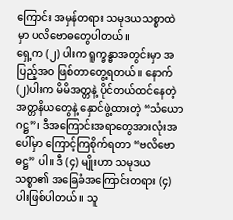ကြောင်း အမှန်တရား သမုဒယသစ္စာထဲမှာ ပလိဗောဓတွေပါတယ်။
ရှေ့က (၂) ပါးက ရူက္ခန္ဓာအတွင်းမှာ အပြည့်အဝ ဖြစ်တာတွေ့ရတယ်။ နောက်(၂)ပါးက မိမိအတ္တနဲ့ ပိုင်တယ်ထင်နေတဲ့ အတ္တနိယတွေနဲ့ နှောင်ဖွဲ့ထားတဲ့ “သံယောဂဋ္ဌ”၊ ဒီအကြောင်းအရာတွေအားလုံးအပေါ်မှာ ကြောင့်ကြစိုက်ရတာ “ဗလိဗောဓဋ္ဌ” ပါ။ ဒီ (၄) မျိုးဟာ သမုဒယသစ္စာ၏ အခြေခံအကြောင်းတရား (၄)ပါးဖြစ်ပါတယ်။ သူ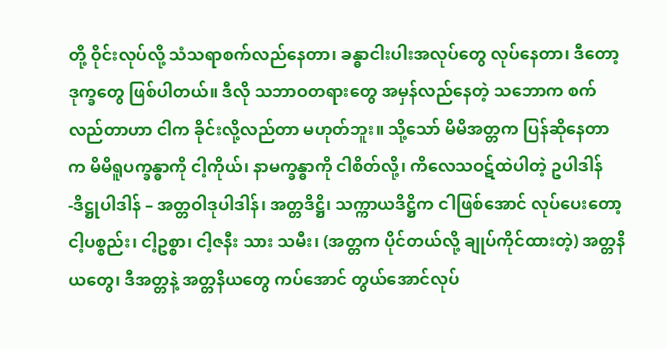တို့ ဝိုင်းလုပ်လို့ သံသရာစက်လည်နေတာ၊ ခန္ဓာငါးပါးအလုပ်တွေ လုပ်နေတာ၊ ဒီတော့ ဒုက္ခတွေ ဖြစ်ပါတယ်။ ဒီလို သဘာဝတရားတွေ အမှန်လည်နေတဲ့ သဘောက စက်လည်တာဟာ ငါက ခိုင်းလို့လည်တာ မဟုတ်ဘူး။ သို့သော် မိမိအတ္တက ပြန်ဆိုနေတာက မိမိရူပက္ခန္ဓာကို ငါ့ကိုယ်၊ နာမက္ခန္ဓာကို ငါစိတ်လို့၊ ကိလေသဝဋ်ထဲပါတဲ့ ဥပါဒါန် -ဒိဋ္ဌုပါဒါန် – အတ္တဝါဒုပါဒါန်၊ အတ္တဒိဋ္ဌိ၊ သက္ကာယဒိဋ္ဌိက ငါဖြစ်အောင် လုပ်ပေးတော့ ငါ့ပစ္စည်း၊ ငါ့ဥစ္စာ၊ ငါ့ဇနီး သား သမီး၊ (အတ္တက ပိုင်တယ်လို့ ချုပ်ကိုင်ထားတဲ့) အတ္တနိယတွေ၊ ဒီအတ္တနဲ့ အတ္တနိယတွေ ကပ်အောင် တွယ်အောင်လုပ်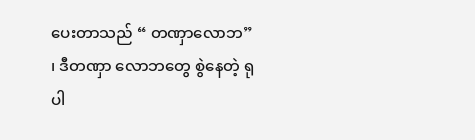ပေးတာသည် “ တဏှာလောဘ” ၊ ဒီတဏှာ လောဘတွေ စွဲနေတဲ့ ရုပါ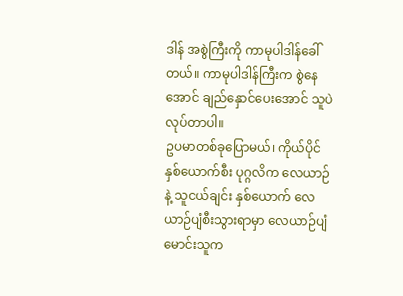ဒါန် အစွဲကြီးကို ကာမုပါဒါန်ခေါ်တယ်။ ကာမုပါဒါန်ကြီးက စွဲနေအောင် ချည်နှောင်ပေးအောင် သူပဲ လုပ်တာပါ။
ဥပမာတစ်ခုပြောမယ်၊ ကိုယ်ပိုင်နှစ်ယောက်စီး ပုဂ္ဂလိက လေယာဉ်နဲ့ သူငယ်ချင်း နှစ်ယောက် လေယာဉ်ပျံစီးသွားရာမှာ လေယာဉ်ပျံ မောင်းသူက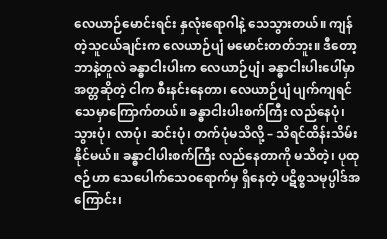လေယာဉ်မောင်းရင်း နှလုံးရောဂါနဲ့ သေသွားတယ်။ ကျန်တဲ့သူငယ်ချင်းက လေယာဉ်ပျံ မမောင်းတတ်ဘူး။ ဒီတော့ ဘာနဲ့တူလဲ ခန္ဓာငါးပါးက လေယာဉ်ပျံ၊ ခန္ဓာငါးပါးပေါ်မှာ အတ္တဆိုတဲ့ ငါက စီးနင်းနေတာ၊ လေယာဉ်ပျံ ပျက်ကျရင် သေမှာကြောက်တယ်။ ခန္ဓာငါးပါးစက်ကြီး လည်နေပုံ၊ သွားပုံ၊ လာပုံ၊ ဆင်းပုံ၊ တက်ပုံမသိလို့ – သိရင်ထိန်းသိမ်းနိုင်မယ်။ ခန္ဓာငါပါးစက်ကြီး လည်နေတာကို မသိတဲ့၊ ပုထုဇဉ်ဟာ သေပေါက်သေဝရောက်မှ ရှိနေတဲ့ ပဋိစ္စသမုပ္ပါဒ်အကြောင်း၊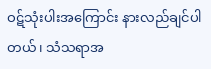ဝဋ်သုံးပါးအကြောင်း နားလည်ချင်ပါတယ်၊ သံသရာအ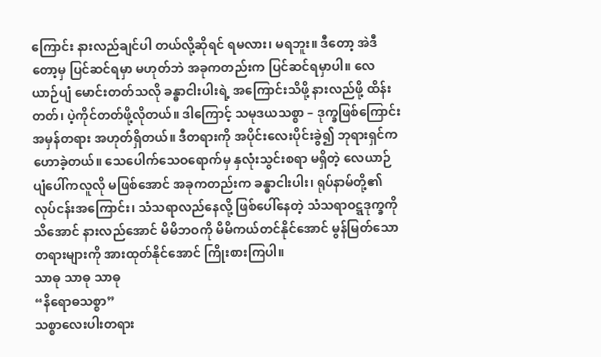ကြောင်း နားလည်ချင်ပါ တယ်လို့ဆိုရင် ရမလား၊ မရဘူး။ ဒီတော့ အဲဒီတော့မှ ပြင်ဆင်ရမှာ မဟုတ်ဘဲ အခုကတည်းက ပြင်ဆင်ရမှာပါ။ လေယာဉ်ပျံ မောင်းတတ်သလို ခန္ဓာငါးပါးရဲ့ အကြောင်းသိဖို့ နားလည်ဖို့ ထိန်းတတ်၊ ပဲ့ကိုင်တတ်ဖို့လိုတယ်။ ဒါကြောင့် သမုဒယသစ္စာ – ဒုက္ခဖြစ်ကြောင်း အမှန်တရား အဟုတ်ရှိတယ်။ ဒီတရားကို အပိုင်းလေးပိုင်းခွဲ၍ ဘုရားရှင်က ဟောခဲ့တယ်။ သေပေါက်သေဝရောက်မှ နှလုံးသွင်းစရာ မရှိတဲ့ လေယာဉ်ပျံပေါ်ကလူလို မဖြစ်အောင် အခုကတည်းက ခန္ဓာငါးပါး၊ ရုပ်နာမ်တို့၏ လုပ်ငန်းအကြောင်း၊ သံသရာလည်နေလို့ ဖြစ်ပေါ်နေတဲ့ သံသရာဝဋ္ဋဒုက္ခကို သိအောင် နားလည်အောင် မိမိဘဝကို မိမိကယ်တင်နိုင်အောင် မွန်မြတ်သောတရားများကို အားထုတ်နိုင်အောင် ကြိုးစားကြပါ။
သာဓု သာဓု သာဓု
“နိရောဓသစ္စာ”
သစ္စာလေးပါးတရား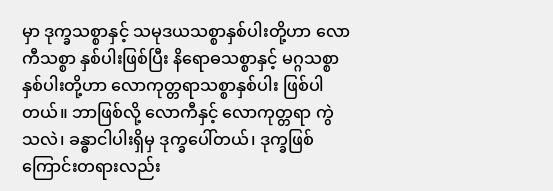မှာ ဒုက္ခသစ္စာနှင့် သမုဒယသစ္စာနှစ်ပါးတို့ဟာ လောကီသစ္စာ နှစ်ပါးဖြစ်ပြီး နိရောဓသစ္စာနှင့် မဂ္ဂသစ္စာနှစ်ပါးတို့ဟာ လောကုတ္တရာသစ္စာနှစ်ပါး ဖြစ်ပါတယ်။ ဘာဖြစ်လို့ လောကီနှင့် လောကုတ္တရာ ကွဲသလဲ၊ ခန္ဓာငါပါးရှိမှ ဒုက္ခပေါ်တယ်၊ ဒုက္ခဖြစ်ကြောင်းတရားလည်း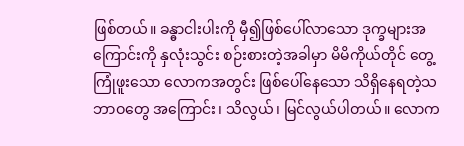ဖြစ်တယ်။ ခန္ဓာငါးပါးကို မှီ၍ဖြစ်ပေါ်လာသော ဒုက္ခများအကြောင်းကို နှလုံးသွင်း စဉ်းစားတဲ့အခါမှာ မိမိကိုယ်တိုင် တွေ့ကြုံဖူးသော လောကအတွင်း ဖြစ်ပေါ်နေသော သိရှိနေရတဲ့သဘာဝတွေ အကြောင်း၊ သိလွယ်၊ မြင်လွယ်ပါတယ်။ လောက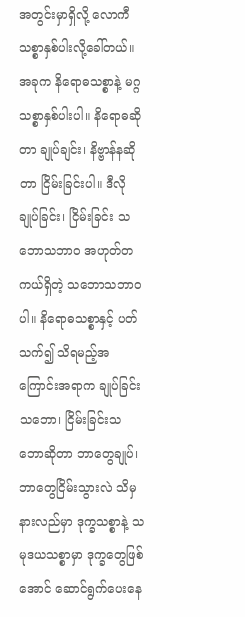အတွင်းမှာရှိလို့ လောကီသစ္စာနှစ်ပါးလို့ခေါ်တယ်။
အခုက နိရောဓသစ္စာနဲ့ မဂ္ဂသစ္စာနှစ်ပါးပါ။ နိရောဓဆိုတာ ချုပ်ချင်း၊ နိဗ္ဗာန်နဆိုတာ ငြိမ်းခြင်းပါ။ ဒီလို ချုပ်ခြင်း၊ ငြိမ်းခြင်း သဘောသဘာဝ အဟုတ်တကယ်ရှိတဲ့ သဘောသဘာဝပါ။ နိရောဓသစ္စာနှင့် ပတ်သက်၍ သိရမည့်အကြောင်းအရာက ချုပ်ခြင်းသဘော၊ ငြိမ်းခြင်းသဘောဆိုတာ ဘာတွေချုပ်၊ ဘာတွေငြိမ်းသွားလဲ သိမှ နားလည်မှာ ဒုက္ခသစ္စာနဲ့ သမုဒယသစ္စာမှာ ဒုက္ခတွေဖြစ်အောင် ဆောင်ရွက်ပေးနေ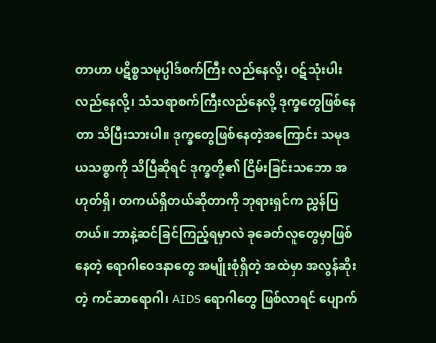တာဟာ ပဋိစ္စသမုပ္ပါဒ်စက်ကြီး လည်နေလို့၊ ဝဋ်သုံးပါးလည်နေလို့၊ သံသရာစက်ကြီးလည်နေလို့ ဒုက္ခတွေဖြစ်နေတာ သိပြီးသားပါ။ ဒုက္ခတွေဖြစ်နေတဲ့အကြောင်း သမုဒယသစ္စာကို သိပြီဆိုရင် ဒုက္ခတို့၏ ငြိမ်းခြင်းသဘော အဟုတ်ရှိ၊ တကယ်ရှိတယ်ဆိုတာကို ဘုရားရှင်က ညွှန်ပြတယ်။ ဘာနဲ့ဆင်ခြင်ကြည့်ရမှာလဲ ခုခေတ်လူတွေမှာဖြစ်နေတဲ့ ရောဂါဝေဒနာတွေ အမျိုးစုံရှိတဲ့ အထဲမှာ အလွန်ဆိုးတဲ့ ကင်ဆာရောဂါ၊ AIDS ရောဂါတွေ ဖြစ်လာရင် ပျောက်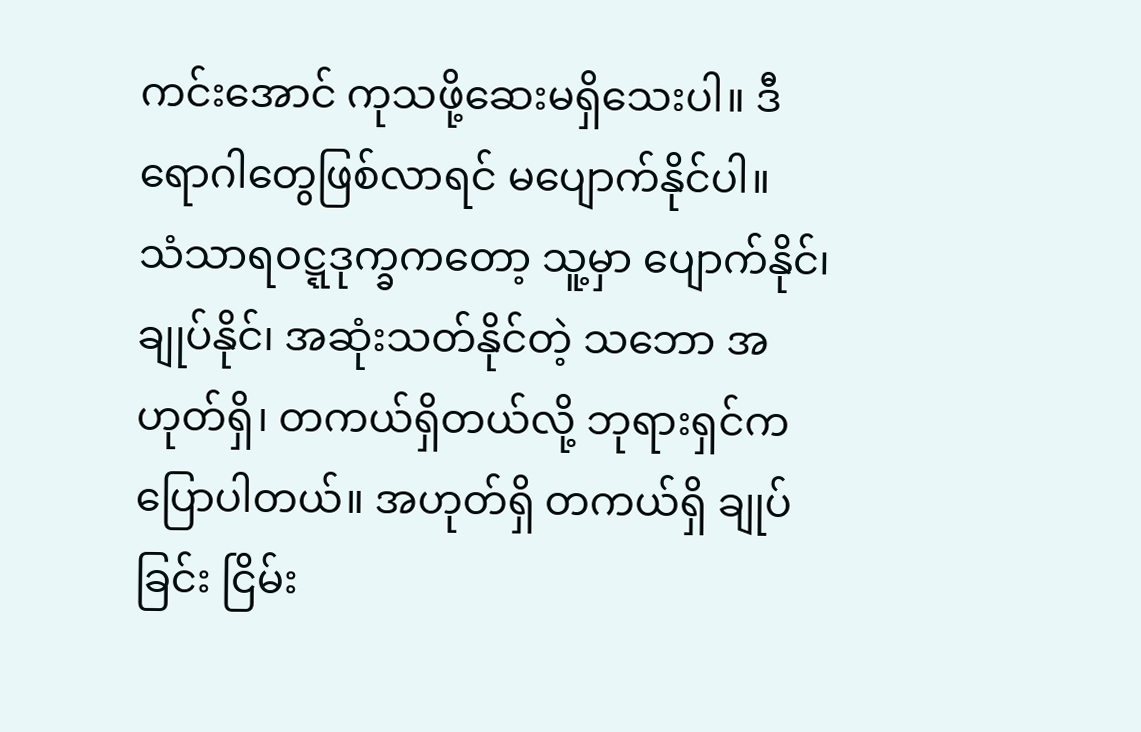ကင်းအောင် ကုသဖို့ဆေးမရှိသေးပါ။ ဒီရောဂါတွေဖြစ်လာရင် မပျောက်နိုင်ပါ။
သံသာရဝဋ္ဋဒုက္ခကတော့ သူ့မှာ ပျောက်နိုင်၊ ချုပ်နိုင်၊ အဆုံးသတ်နိုင်တဲ့ သဘော အဟုတ်ရှိ၊ တကယ်ရှိတယ်လို့ ဘုရားရှင်က ပြောပါတယ်။ အဟုတ်ရှိ တကယ်ရှိ ချုပ်ခြင်း ငြိမ်း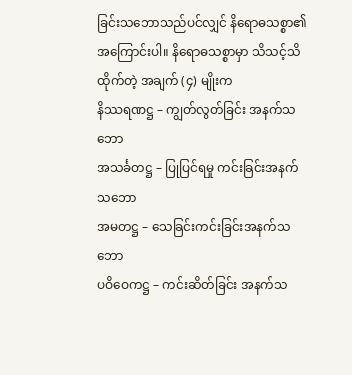ခြင်းသဘောသည်ပင်လျှင် နိရောဓသစ္စာ၏ အကြောင်းပါ။ နိရောဓသစ္စာမှာ သိသင့်သိထိုက်တဲ့ အချက် (၄) မျိုးက
နိဿရဏဋ္ဌ – ကျွတ်လွတ်ခြင်း အနက်သဘော
အသင်္ခတဋ္ဌ – ပြုပြင်ရမှု ကင်းခြင်းအနက်သဘော
အမတဋ္ဌ – သေခြင်းကင်းခြင်းအနက်သဘော
ပဝိဝေကဋ္ဌ – ကင်းဆိတ်ခြင်း အနက်သ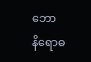ဘော
နိရောဓ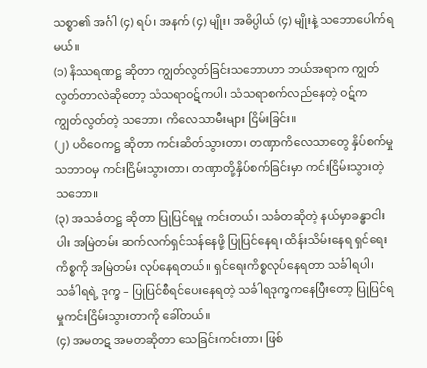သစ္စာ၏ အင်္ဂါ (၄) ရပ်၊ အနက် (၄) မျိုး၊ အဓိပ္ပါယ် (၄) မျိုးနဲ့ သဘောပေါက်ရမယ်။
(၁) နိဿရဏဋ္ဌ ဆိုတာ ကျွတ်လွတ်ခြင်းသဘောဟာ ဘယ်အရာက ကျွတ်လွတ်တာလဲဆိုတော့ သံသရာဝဋ်ကပါ၊ သံသရာစက်လည်နေတဲ့ ဝဋ်က ကျွတ်လွတ်တဲ့ သဘော၊ ကိလေသာမီးများ ငြိမ်းခြင်း။
(၂) ပဝိဝေကဋ္ဌ ဆိုတာ ကင်းဆိတ်သွားတာ၊ တဏှာကိလေသာတွေ နှိပ်စက်မှု သဘာဝမှ ကင်းငြိမ်းသွားတာ၊ တဏှာတို့နှိပ်စက်ခြင်းမှာ ကင်းငြိမ်းသွားတဲ့ သဘော။
(၃) အသင်္ခတဋ္ဌ ဆိုတာ ပြုပြင်ရမှု ကင်းတယ်၊ သင်္ခတဆိုတဲ့ နယ်မှာခန္ဓာငါးပါး အမြဲတမ်း ဆက်လက်ရှင်သန်နေဖို့ ပြုပြင်နေရ၊ ထိန်းသိမ်းနေရ ရှင်ရေးကိစ္စကို အမြဲတမ်း လုပ်နေရတယ်။ ရှင်ရေးကိစ္စလုပ်နေရတာ သင်္ခါရပါ၊ သင်္ခါရရဲ့ ဒုက္ခ – ပြုပြင်စီရင်ပေးနေရတဲ့ သင်္ခါရဒုက္ခကနေပြီးတော့ ပြုပြင်ရမှုကင်းငြိမ်းသွားတာကို ခေါ်တယ်။
(၄) အမတဋ အမတဆိုတာ သေခြင်းကင်းတာ၊ ဖြစ်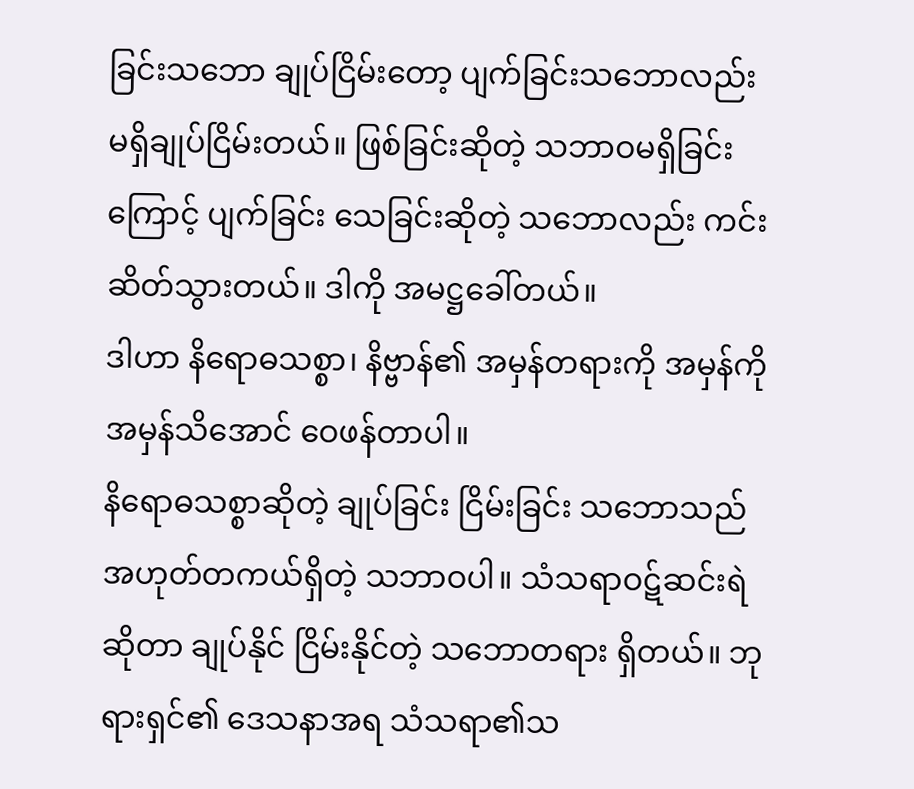ခြင်းသဘော ချုပ်ငြိမ်းတော့ ပျက်ခြင်းသဘောလည်း မရှိချုပ်ငြိမ်းတယ်။ ဖြစ်ခြင်းဆိုတဲ့ သဘာဝမရှိခြင်းကြောင့် ပျက်ခြင်း သေခြင်းဆိုတဲ့ သဘောလည်း ကင်းဆိတ်သွားတယ်။ ဒါကို အမဋ္ဌခေါ်တယ်။
ဒါဟာ နိရောဓသစ္စာ၊ နိဗ္ဗာန်၏ အမှန်တရားကို အမှန်ကို အမှန်သိအောင် ဝေဖန်တာပါ။
နိရောဓသစ္စာဆိုတဲ့ ချုပ်ခြင်း ငြိမ်းခြင်း သဘောသည် အဟုတ်တကယ်ရှိတဲ့ သဘာဝပါ။ သံသရာဝဋ်ဆင်းရဲဆိုတာ ချုပ်နိုင် ငြိမ်းနိုင်တဲ့ သဘောတရား ရှိတယ်။ ဘုရားရှင်၏ ဒေသနာအရ သံသရာ၏သ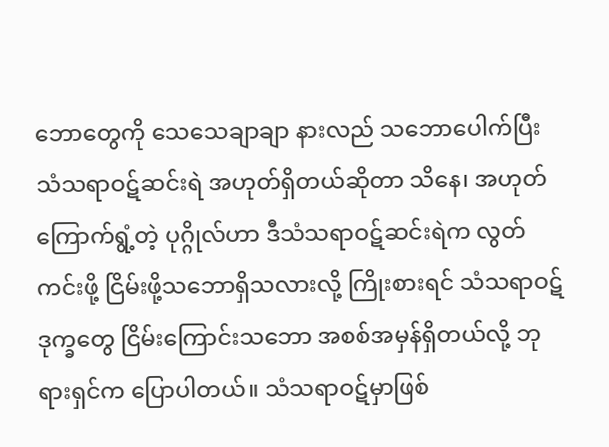ဘောတွေကို သေသေချာချာ နားလည် သဘောပေါက်ပြီး သံသရာဝဋ်ဆင်းရဲ အဟုတ်ရှိတယ်ဆိုတာ သိနေ၊ အဟုတ်ကြောက်ရွံ့တဲ့ ပုဂ္ဂိုလ်ဟာ ဒီသံသရာဝဋ်ဆင်းရဲက လွတ်ကင်းဖို့ ငြိမ်းဖို့သဘောရှိသလားလို့ ကြိုးစားရင် သံသရာဝဋ် ဒုက္ခတွေ ငြိမ်းကြောင်းသဘော အစစ်အမှန်ရှိတယ်လို့ ဘုရားရှင်က ပြောပါတယ်။ သံသရာဝဋ်မှာဖြစ်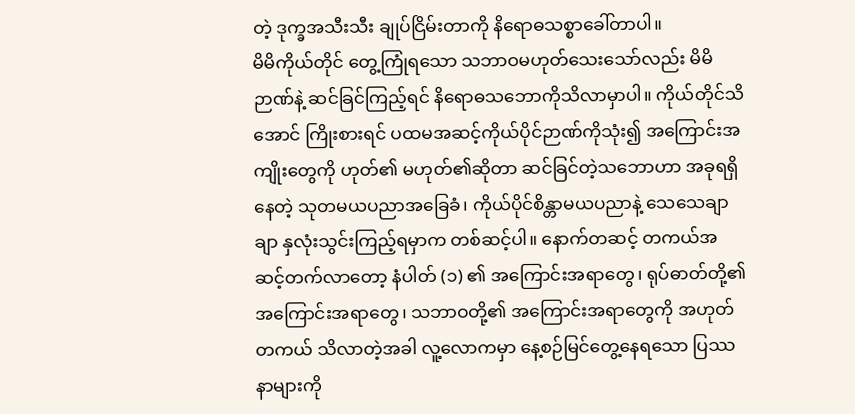တဲ့ ဒုက္ခအသီးသီး ချုပ်ငြိမ်းတာကို နိရောဓသစ္စာခေါ်တာပါ။
မိမိကိုယ်တိုင် တွေ့ကြုံရသော သဘာဝမဟုတ်သေးသော်လည်း မိမိဉာဏ်နဲ့ ဆင်ခြင်ကြည့်ရင် နိရောဓသဘောကိုသိလာမှာပါ။ ကိုယ်တိုင်သိအောင် ကြိုးစားရင် ပထမအဆင့်ကိုယ်ပိုင်ဉာဏ်ကိုသုံး၍ အကြောင်းအကျိုးတွေကို ဟုတ်၏ မဟုတ်၏ဆိုတာ ဆင်ခြင်တဲ့သဘောဟာ အခုရရှိနေတဲ့ သုတမယပညာအခြေခံ၊ ကိုယ်ပိုင်စိန္တာမယပညာနဲ့ သေသေချာချာ နှလုံးသွင်းကြည့်ရမှာက တစ်ဆင့်ပါ။ နောက်တဆင့် တကယ်အဆင့်တက်လာတော့ နံပါတ် (၁) ၏ အကြောင်းအရာတွေ၊ ရုပ်ဓာတ်တို့၏ အကြောင်းအရာတွေ၊ သဘာဝတို့၏ အကြောင်းအရာတွေကို အဟုတ်တကယ် သိလာတဲ့အခါ လူ့လောကမှာ နေ့စဉ်မြင်တွေ့နေရသော ပြဿနာများကို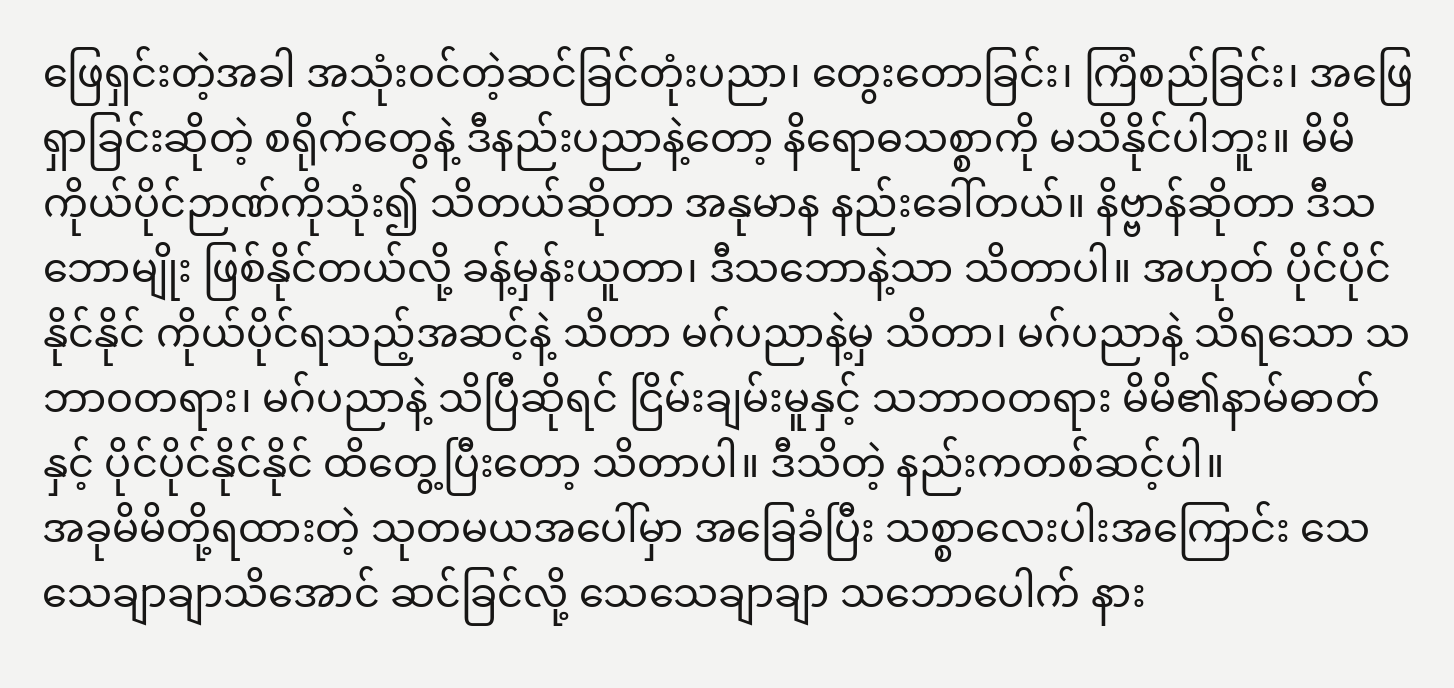ဖြေရှင်းတဲ့အခါ အသုံးဝင်တဲ့ဆင်ခြင်တုံးပညာ၊ တွေးတောခြင်း၊ ကြံစည်ခြင်း၊ အဖြေရှာခြင်းဆိုတဲ့ စရိုက်တွေနဲ့ ဒီနည်းပညာနဲ့တော့ နိရောဓသစ္စာကို မသိနိုင်ပါဘူး။ မိမိကိုယ်ပိုင်ဉာဏ်ကိုသုံး၍ သိတယ်ဆိုတာ အနုမာန နည်းခေါ်တယ်။ နိဗ္ဗာန်ဆိုတာ ဒီသဘောမျိုး ဖြစ်နိုင်တယ်လို့ ခန့်မှန်းယူတာ၊ ဒီသဘောနဲ့သာ သိတာပါ။ အဟုတ် ပိုင်ပိုင်နိုင်နိုင် ကိုယ်ပိုင်ရသည့်အဆင့်နဲ့ သိတာ မဂ်ပညာနဲ့မှ သိတာ၊ မဂ်ပညာနဲ့ သိရသော သဘာဝတရား၊ မဂ်ပညာနဲ့ သိပြီဆိုရင် ငြိမ်းချမ်းမူနှင့် သဘာဝတရား မိမိ၏နာမ်ဓာတ်နှင့် ပိုင်ပိုင်နိုင်နိုင် ထိတွေ့ပြီးတော့ သိတာပါ။ ဒီသိတဲ့ နည်းကတစ်ဆင့်ပါ။
အခုမိမိတို့ရထားတဲ့ သုတမယအပေါ်မှာ အခြေခံပြီး သစ္စာလေးပါးအကြောင်း သေသေချာချာသိအောင် ဆင်ခြင်လို့ သေသေချာချာ သဘောပေါက် နား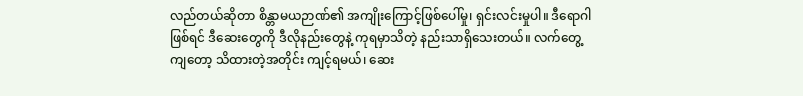လည်တယ်ဆိုတာ စိန္တာမယဉာဏ်၏ အကျိုးကြောင့်ဖြစ်ပေါ်မှု၊ ရှင်းလင်းမှုပါ။ ဒီရောဂါဖြစ်ရင် ဒီဆေးတွေကို ဒီလိုနည်းတွေနဲ့ ကုရမှာသိတဲ့ နည်းသာရှိသေးတယ်။ လက်တွေ့ကျတော့ သိထားတဲ့အတိုင်း ကျင့်ရမယ်၊ ဆေး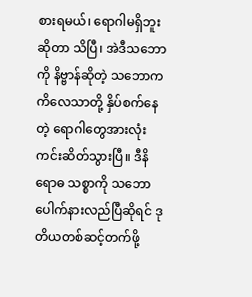စားရမယ်၊ ရောဂါမရှိဘူးဆိုတာ သိပြီ၊ အဲဒီသဘောကို နိဗ္ဗာန်ဆိုတဲ့ သဘောက ကိလေသာတို့ နှိပ်စက်နေတဲ့ ရောဂါတွေအားလုံး ကင်းဆိတ်သွားပြီ။ ဒီနိရောဓ သစ္စာကို သဘောပေါက်နားလည်ပြီဆိုရင် ဒုတိယတစ်ဆင့်တက်ဖို့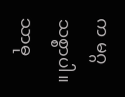က မဂ္ဂသစ္စာပါ။
သာဓု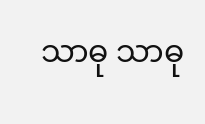သာဓု သာဓု